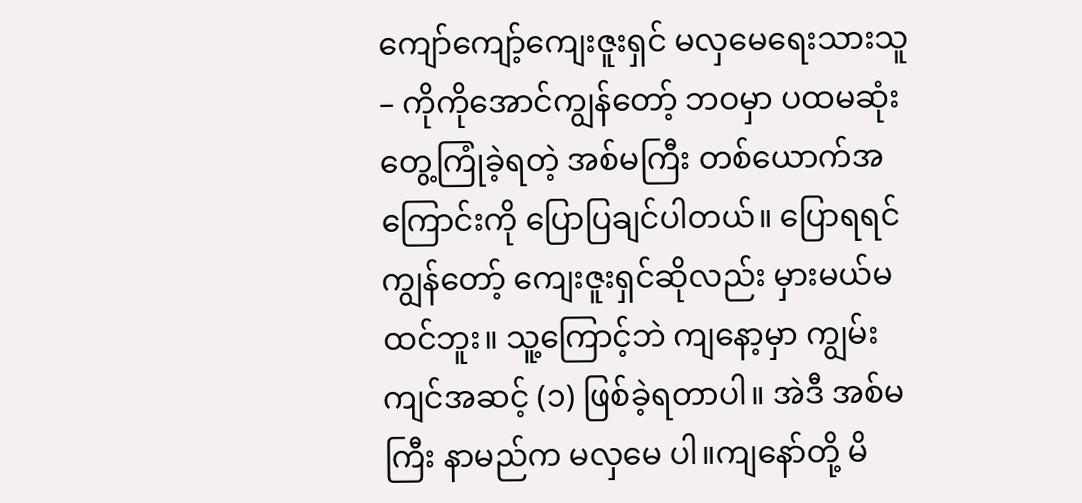ကျော်ကျော့်ကျေးဇူးရှင် မလှမေရေးသားသူ – ကိုကိုအောင်ကျွန်တော့် ဘဝမှာ ပထမဆုံး တွေ့ကြုံခဲ့ရတဲ့ အစ်မကြီး တစ်ယောက်အကြောင်းကို ပြောပြချင်ပါတယ်။ ပြောရရင် ကျွန်တော့် ကျေးဇူးရှင်ဆိုလည်း မှားမယ်မထင်ဘူး။ သူ့ကြောင့်ဘဲ ကျနော့မှာ ကျွမ်းကျင်အဆင့် (၁) ဖြစ်ခဲ့ရတာပါ။ အဲဒီ အစ်မကြီး နာမည်က မလှမေ ပါ။ကျနော်တို့ မိ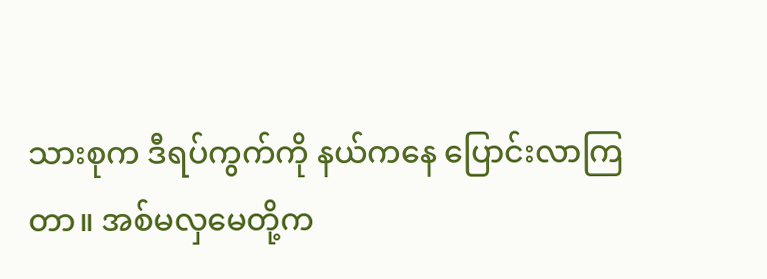သားစုက ဒီရပ်ကွက်ကို နယ်ကနေ ပြောင်းလာကြတာ။ အစ်မလှမေတို့က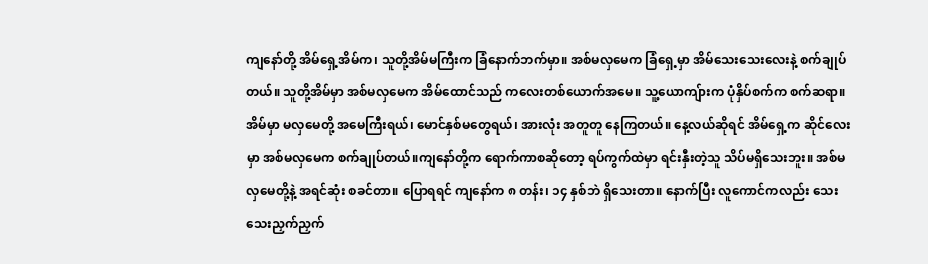ကျနော်တို့ အိမ်ရှေ့အိမ်က၊ သူတို့အိမ်မကြီးက ခြံနောက်ဘက်မှာ။ အစ်မလှမေက ခြံရှေ့မှာ အိမ်သေးသေးလေးနဲ့ စက်ချုပ်တယ်။ သူတို့အိမ်မှာ အစ်မလှမေက အိမ်ထောင်သည် ကလေးတစ်ယောက်အမေ။ သူ့ယောကျ်ားက ပုံနှိပ်စက်က စက်ဆရာ။ အိမ်မှာ မလှမေတို့ အမေကြီးရယ်၊ မောင်နှစ်မတွေရယ်၊ အားလုံး အတူတူ နေကြတယ်။ နေ့လယ်ဆိုရင် အိမ်ရှေ့က ဆိုင်လေးမှာ အစ်မလှမေက စက်ချုပ်တယ်။ကျနော်တို့က ရောက်ကာစဆိုတော့ ရပ်ကွက်ထဲမှာ ရင်းနှီးတဲ့သူ သိပ်မရှိသေးဘူး။ အစ်မလှမေတို့နဲ့ အရင်ဆုံး စခင်တာ။ ပြောရရင် ကျနော်က ၈ တန်း၊ ၁၄ နှစ်ဘဲ ရှိသေးတာ။ နောက်ပြီး လူကောင်ကလည်း သေးသေးညှက်ညှက်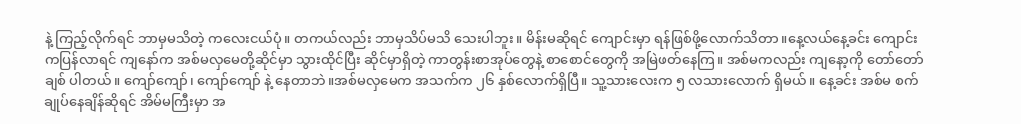နဲ့ ကြည့်လိုက်ရင် ဘာမှမသိတဲ့ ကလေးငယ်ပုံ။ တကယ်လည်း ဘာမှသိပ်မသိ သေးပါဘူး။ မိန်းမဆိုရင် ကျောင်းမှာ ရန်ဖြစ်ဖို့လောက်သိတာ။နေ့လယ်နေ့ခင်း ကျောင်းကပြန်လာရင် ကျနော်က အစ်မလှမေတို့ဆိုင်မှာ သွားထိုင်ပြီး ဆိုင်မှာရှိတဲ့ ကာတွန်းစာအုပ်တွေနဲ့ စာစောင်တွေကို အမြဲဖတ်နေကြ။ အစ်မကလည်း ကျနော့ကို တော်တော်ချစ် ပါတယ်။ ကျော်ကျော်၊ ကျော်ကျော် နဲ့ နေတာဘဲ။အစ်မလှမေက အသက်က ၂၆ နှစ်လောက်ရှိပြီ။ သူ့သားလေးက ၅ လသားလောက် ရှိမယ်။ နေ့ခင်း အစ်မ စက်ချုပ်နေချိန်ဆိုရင် အိမ်မကြီးမှာ အ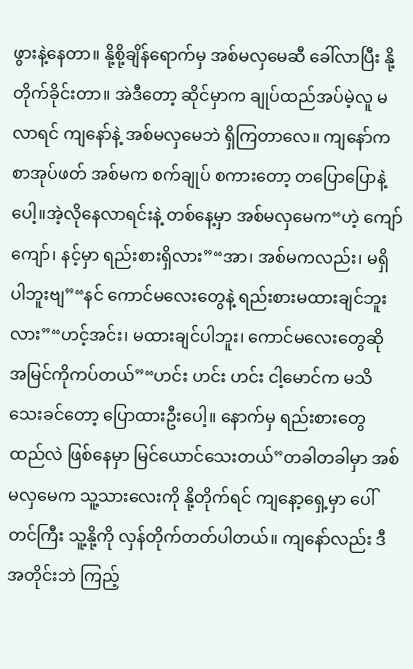ဖွားနဲ့နေတာ။ နို့စို့ချိန်ရောက်မှ အစ်မလှမေဆီ ခေါ်လာပြီး နို့တိုက်ခိုင်းတာ။ အဲဒီတော့ ဆိုင်မှာက ချုပ်ထည်အပ်မဲ့လူ မလာရင် ကျနော်နဲ့ အစ်မလှမေဘဲ ရှိကြတာလေ။ ကျနော်က စာအုပ်ဖတ် အစ်မက စက်ချုပ် စကားတော့ တပြောပြောနဲ့ပေါ့။အဲ့လိုနေလာရင်းနဲ့ တစ်နေ့မှာ အစ်မလှမေက“ဟဲ့ ကျော်ကျော်၊ နင့်မှာ ရည်းစားရှိလား”“အာ၊ အစ်မကလည်း၊ မရှိပါဘူးဗျ”“နင် ကောင်မလေးတွေနဲ့ ရည်းစားမထားချင်ဘူးလား”“ဟင့်အင်း၊ မထားချင်ပါဘူး၊ ကောင်မလေးတွေဆို အမြင်ကိုကပ်တယ်”“ဟင်း ဟင်း ဟင်း ငါ့မောင်က မသိသေးခင်တော့ ပြောထားဦးပေါ့။ နောက်မှ ရည်းစားတွေထည်လဲ ဖြစ်နေမှာ မြင်ယောင်သေးတယ်”တခါတခါမှာ အစ်မလှမေက သူ့သားလေးကို နို့တိုက်ရင် ကျနော့ရှေ့မှာ ပေါ်တင်ကြီး သူ့နို့ကို လှန်တိုက်တတ်ပါတယ်။ ကျနော်လည်း ဒီအတိုင်းဘဲ ကြည့်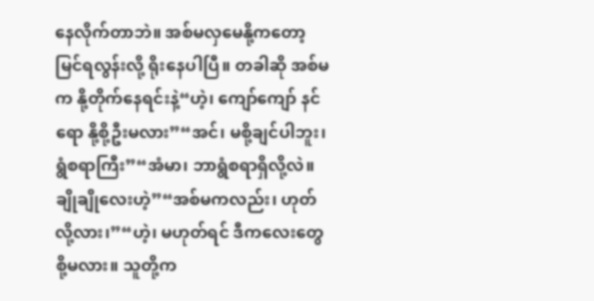နေလိုက်တာဘဲ။ အစ်မလှမေနို့ကတော့ မြင်ရလွန်းလို့ ရိုးနေပါပြီ။ တခါဆို အစ်မက နို့တိုက်နေရင်းနဲ့“ဟဲ့၊ ကျော်ကျော် နင်ရော နို့စို့ဦးမလား”“အင်၊ မစို့ချင်ပါဘူး၊ ရွံစရာကြီး”“အံမာ၊ ဘာရွံစရာရှိလို့လဲ။ ချိုချိုလေးဟဲ့”“အစ်မကလည်း၊ ဟုတ်လို့လား၊”“ဟဲ့၊ မဟုတ်ရင် ဒီကလေးတွေ စို့မလား။ သူတို့က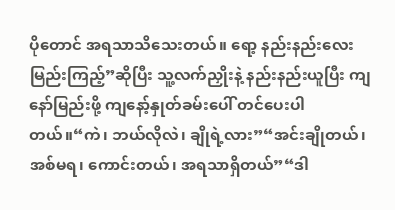ပိုတောင် အရသာသိသေးတယ်။ ရော့ နည်းနည်းလေး မြည်းကြည့်”ဆိုပြီး သူ့လက်ညှိုးနဲ့ နည်းနည်းယူပြီး ကျနော်မြည်းဖို့ ကျနော့်နှုတ်ခမ်းပေါ် တင်ပေးပါတယ်။“ကဲ၊ ဘယ်လိုလဲ၊ ချိုရဲ့လား”“အင်းချိုတယ်၊ အစ်မရ၊ ကောင်းတယ်၊ အရသာရှိတယ်”“ဒါ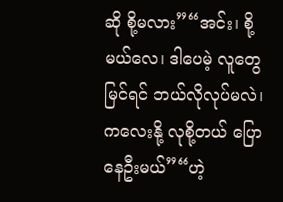ဆို စို့မလား”“အင်း၊ စို့မယ်လေ၊ ဒါပေမဲ့ လူတွေမြင်ရင် ဘယ်လိုလုပ်မလဲ၊ ကလေးနို့ လုစို့တယ် ပြောနေဦးမယ်”“ဟဲ့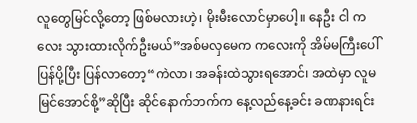လူတွေမြင်လို့တော့ ဖြစ်မလားဟဲ့၊ မိုးမီးလောင်မှာပေါ့။ နေဦး ငါ ကလေး သွားထားလိုက်ဦးမယ်”အစ်မလှမေက ကလေးကို အိမ်မကြီးပေါ် ပြန်ပို့ပြီး ပြန်လာတော့“ကဲလာ၊ အခန်းထဲသွားရအောင်၊ အထဲမှာ လူမမြင်အောင်စို့”ဆိုပြီး ဆိုင်နောက်ဘက်က နေ့လည်နေ့ခင်း ခဏနားရင်း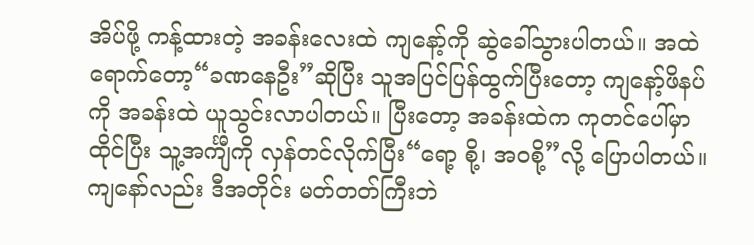အိပ်ဖို့ ကန့်ထားတဲ့ အခန်းလေးထဲ ကျနော့်ကို ဆွဲခေါ်သွားပါတယ်။ အထဲရောက်တော့“ခဏနေဦး”ဆိုပြီး သူအပြင်ပြန်ထွက်ပြီးတော့ ကျနော့်ဖိနပ်ကို အခန်းထဲ ယူသွင်းလာပါတယ်။ ပြီးတော့ အခန်းထဲက ကုတင်ပေါ်မှာထိုင်ပြီး သူ့အင်္ကျီကို လှန်တင်လိုက်ပြီး“ရော့ စို့၊ အဝစို့”လို့ ပြောပါတယ်။ ကျနော်လည်း ဒီအတိုင်း မတ်တတ်ကြီးဘဲ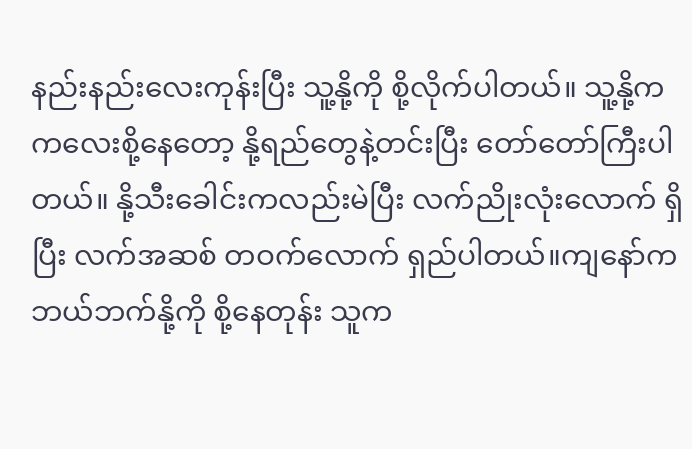နည်းနည်းလေးကုန်းပြီး သူ့နို့ကို စို့လိုက်ပါတယ်။ သူ့နို့က ကလေးစို့နေတော့ နို့ရည်တွေနဲ့တင်းပြီး တော်တော်ကြီးပါတယ်။ နို့သီးခေါင်းကလည်းမဲပြီး လက်ညိုးလုံးလောက် ရှိပြီး လက်အဆစ် တဝက်လောက် ရှည်ပါတယ်။ကျနော်က ဘယ်ဘက်နို့ကို စို့နေတုန်း သူက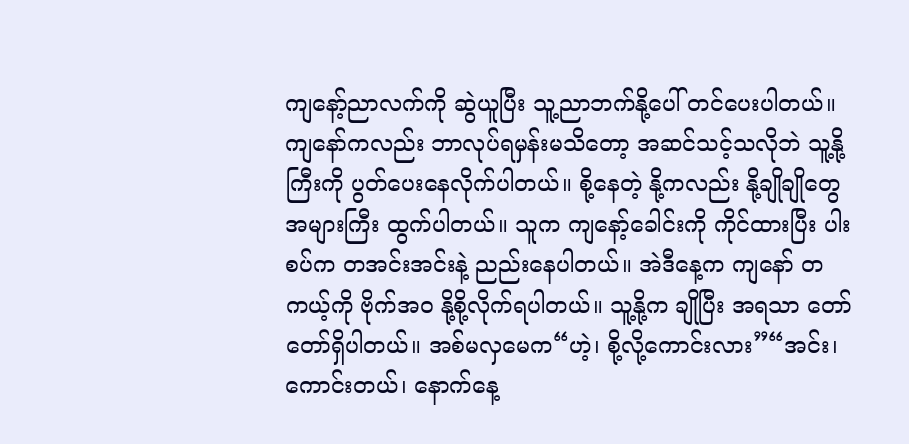ကျနော့်ညာလက်ကို ဆွဲယူပြီး သူ့ညာဘက်နို့ပေါ် တင်ပေးပါတယ်။ ကျနော်ကလည်း ဘာလုပ်ရမှန်းမသိတော့ အဆင်သင့်သလိုဘဲ သူ့နို့ကြီးကို ပွတ်ပေးနေလိုက်ပါတယ်။ စို့နေတဲ့ နို့ကလည်း နို့ချိုချိုတွေ အများကြီး ထွက်ပါတယ်။ သူက ကျနော့်ခေါင်းကို ကိုင်ထားပြီး ပါးစပ်က တအင်းအင်းနဲ့ ညည်းနေပါတယ်။ အဲဒီနေ့က ကျနော် တကယ့်ကို ဗိုက်အဝ နို့စို့လိုက်ရပါတယ်။ သူ့နို့က ချိုပြီး အရသာ တော်တော်ရှိပါတယ်။ အစ်မလှမေက“ဟဲ့၊ စို့လို့ကောင်းလား”“အင်း၊ ကောင်းတယ်၊ နောက်နေ့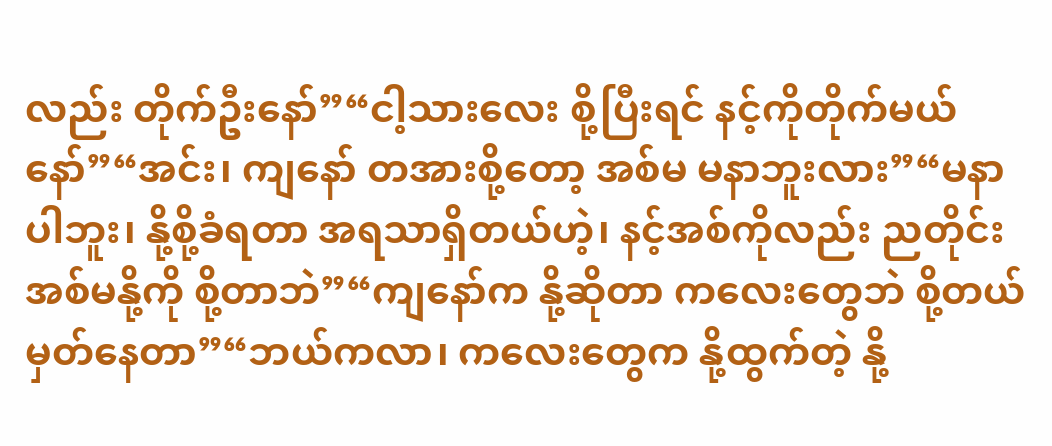လည်း တိုက်ဦးနော်”“ငါ့သားလေး စို့ပြီးရင် နင့်ကိုတိုက်မယ် နော်”“အင်း၊ ကျနော် တအားစို့တော့ အစ်မ မနာဘူးလား”“မနာပါဘူး၊ နို့စို့ခံရတာ အရသာရှိတယ်ဟဲ့၊ နင့်အစ်ကိုလည်း ညတိုင်း အစ်မနို့ကို စို့တာဘဲ”“ကျနော်က နို့ဆိုတာ ကလေးတွေဘဲ စို့တယ် မှတ်နေတာ”“ဘယ်ကလာ၊ ကလေးတွေက နို့ထွက်တဲ့ နို့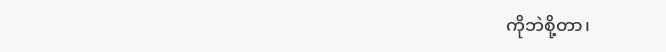ကိုဘဲစို့တာ၊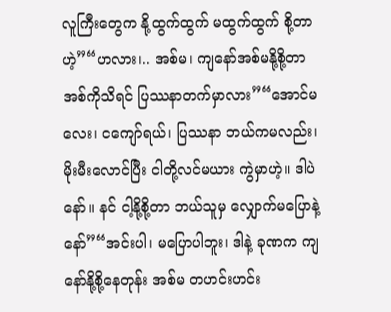လူကြီးတွေက နို့ထွက်ထွက် မထွက်ထွက် စို့တာဟဲ့”“ဟလား၊.. အစ်မ၊ ကျနော်အစ်မနို့စို့တာ အစ်ကိုသိရင် ပြဿနာတက်မှာလား”“အောင်မလေး၊ ငကျော်ရယ်၊ ပြဿနာ ဘယ်ကမလည်း၊ မိုးမီးလောင်ပြီး ငါတို့လင်မယား ကွဲမှာဟဲ့။ ဒါပဲနော်။ နင် ငါ့နို့စို့တာ ဘယ်သူမှ လျှောက်မပြောနဲ့နော်”“အင်းပါ၊ မပြောပါဘူး၊ ဒါနဲ့ ခုဏက ကျနော်နို့စို့နေတုန်း အစ်မ တဟင်းဟင်း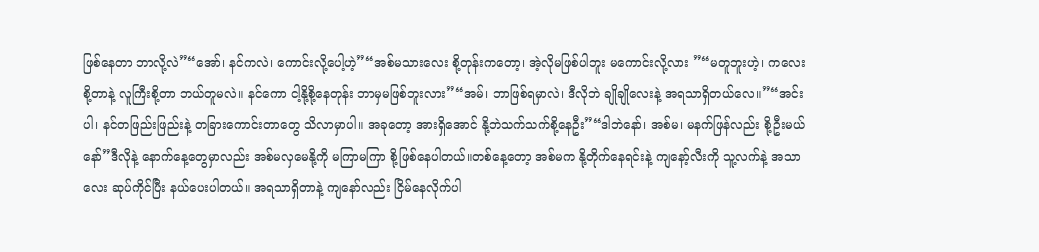ဖြစ်နေတာ ဘာလို့လဲ”“အော်၊ နင်ကလဲ၊ ကောင်းလို့ပေါ့ဟဲ့”“အစ်မသားလေး စို့တုန်းကတော့၊ အဲ့လိုမဖြစ်ပါဘူး မကောင်းလို့လား ”“မတူဘူးဟဲ့၊ ကလေးစို့တာနဲ့ လူကြီးစို့တာ ဘယ်တူမလဲ။ နင်ကော ငါ့နို့စို့နေတုန်း ဘာမှမဖြစ်ဘူးလား”“အမ်၊ ဘာဖြစ်ရမှာလဲ၊ ဒီလိုဘဲ ချိုချိုလေးနဲ့ အရသာရှိတယ်လေ။”“အင်းပါ၊ နင်တဖြည်းဖြည်းနဲ့ တခြားကောင်းတာတွေ သိလာမှာပါ။ အခုတော့ အားရှိအောင် နို့ဘဲသက်သက်စို့နေဦး”“ဒါဘဲနော်၊ အစ်မ၊ မနက်ဖြန်လည်း စို့ဦးမယ်နော်”ဒီလိုနဲ့ နောက်နေ့တွေမှာလည်း အစ်မလှမေနို့ကို မကြာမကြာ စို့ဖြစ်နေပါတယ်။တစ်နေ့တော့ အစ်မက နို့တိုက်နေရင်းနဲ့ ကျနော့်လီးကို သူ့လက်နဲ့ အသာလေး ဆုပ်ကိုင်ပြီး နယ်ပေးပါတယ်။ အရသာရှိတာနဲ့ ကျနော်လည်း ငြိမ်နေလိုက်ပါ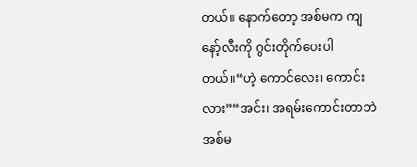တယ်။ နောက်တော့ အစ်မက ကျနော့်လီးကို ဂွင်းတိုက်ပေးပါတယ်။“ဟဲ့ ကောင်လေး၊ ကောင်းလား”“အင်း၊ အရမ်းကောင်းတာဘဲ အစ်မ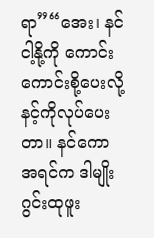ရာ”“အေး၊ နင် ငါ့နို့ကို ကောင်းကောင်းစို့ပေးလို့ နင့်ကိုလုပ်ပေးတာ။ နင်ကော အရင်က ဒါမျိုး ဂွင်းထုဖူး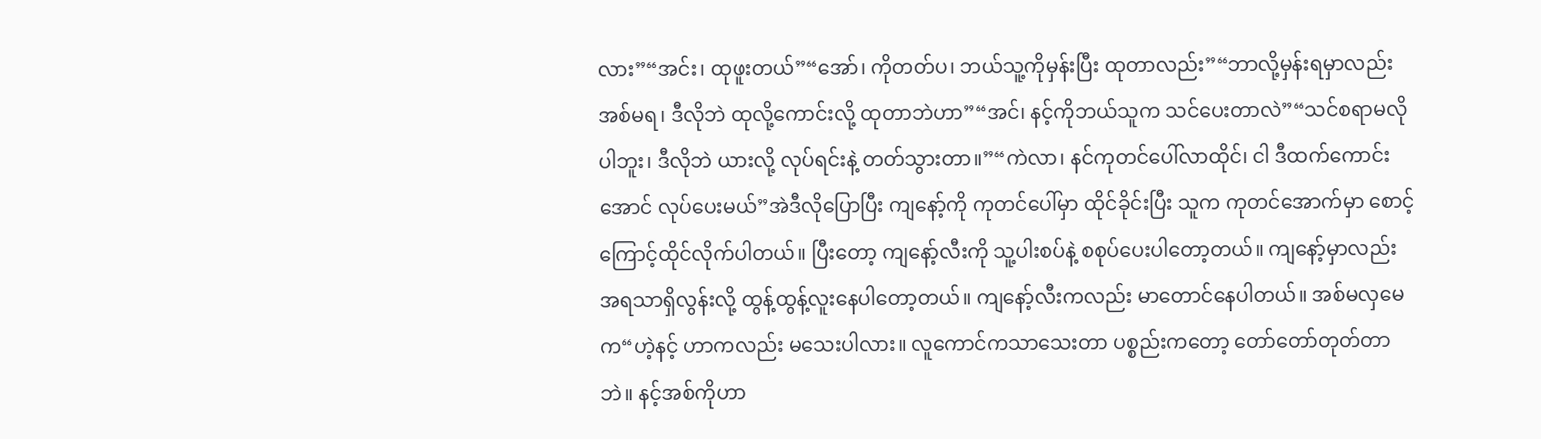လား”“အင်း၊ ထုဖူးတယ်”“အော်၊ ကိုတတ်ပ၊ ဘယ်သူ့ကိုမှန်းပြီး ထုတာလည်း”“ဘာလို့မှန်းရမှာလည်း အစ်မရ၊ ဒီလိုဘဲ ထုလို့ကောင်းလို့ ထုတာဘဲဟာ”“အင်၊ နင့်ကိုဘယ်သူက သင်ပေးတာလဲ”“သင်စရာမလိုပါဘူး၊ ဒီလိုဘဲ ယားလို့ လုပ်ရင်းနဲ့ တတ်သွားတာ။”“ကဲလာ၊ နင်ကုတင်ပေါ်လာထိုင်၊ ငါ ဒီထက်ကောင်းအောင် လုပ်ပေးမယ်”အဲဒီလိုပြောပြီး ကျနော့်ကို ကုတင်ပေါ်မှာ ထိုင်ခိုင်းပြီး သူက ကုတင်အောက်မှာ စောင့်ကြောင့်ထိုင်လိုက်ပါတယ်။ ပြီးတော့ ကျနော့်လီးကို သူ့ပါးစပ်နဲ့ စစုပ်ပေးပါတော့တယ်။ ကျနော့်မှာလည်း အရသာရှိလွန်းလို့ ထွန့်ထွန့်လူးနေပါတော့တယ်။ ကျနော့်လီးကလည်း မာတောင်နေပါတယ်။ အစ်မလှမေက“ဟဲ့နင့် ဟာကလည်း မသေးပါလား။ လူကောင်ကသာသေးတာ ပစ္စည်းကတော့ တော်တော်တုတ်တာဘဲ။ နင့်အစ်ကိုဟာ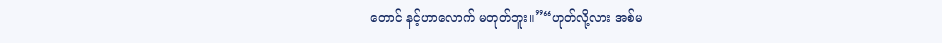တောင် နင့်ဟာလောက် မတုတ်ဘူး။”“ဟုတ်လို့လား အစ်မ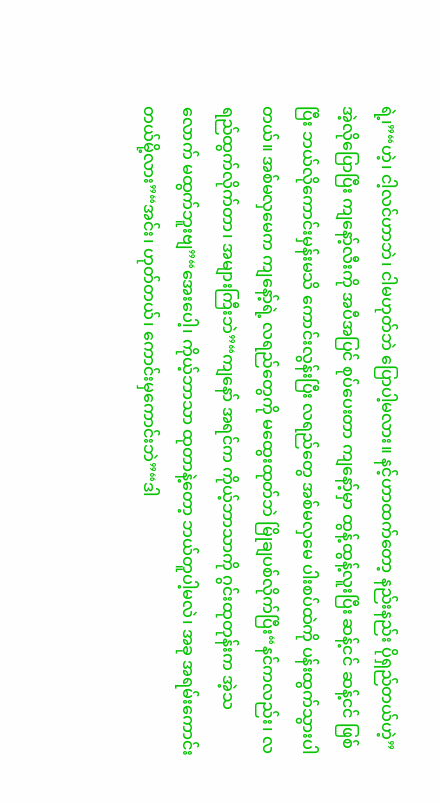ရဲ့၊”“ဟဲ့၊ ငါ့လင်ဟာဘဲ၊ ငါမဟုတ်ဘဲ ပြောပါ့မလား။ နင့်ဟာထက်တော့ နည်းနည်း ပိုရှည်တယ်ဟဲ့”အဲ့လိုပြောပြီး ကျနော့်လီးကို အပီအပြင် စုပ်ပေးတာ ကျနော့်မှာ ထွန့်ထွန့်လူးပြီး ဆန့်ငင် ဆန့်ငင် ဖြစ်ပြီး ဘယ်လိုကောင်းမှန်းမသိ ကောင်းလွန်းပြီး လရည်တွေ အစ်မလှမေ ပါးစပ်ထဲကို ပန်းထွက်သွားပါတယ်။ အစ်မလှမေက ကျနော့်ရဲ့ လရည်တွေကို မထွေးထုတ်ဘဲ မြိုချပစ်လိုက်ပြီး“နင်ကလည်း၊ လရည်ထွက်လိုက်တာ၊ အများကြီးဘဲ”“ကျနော် အရင်က ကိုယ့်ဘာသာကို ဂွင်းထုတုန်းက အဲ့သလောက် မထွက်ဘူးဗျ”“အေးပေါ့၊ ကိုယ့်ဘာသာ ထုတာနဲ့တော့ ဘယ်တူပါ့မလဲ၊ အခု အရမ်းကောင်းတယ်မို့လား”“အင်း၊ ဟုတ်တယ်၊ ကောင်းမှကောင်းဘဲ”“ဒါ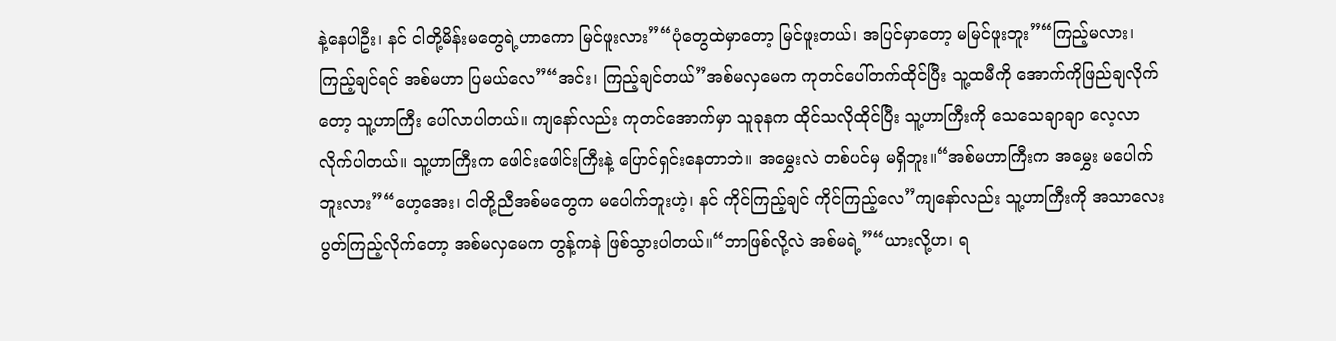နဲ့နေပါဦး၊ နင် ငါတို့မိန်းမတွေရဲ့ဟာကော မြင်ဖူးလား”“ပုံတွေထဲမှာတော့ မြင်ဖူးတယ်၊ အပြင်မှာတော့ မမြင်ဖူးဘူး”“ကြည့်မလား၊ ကြည့်ချင်ရင် အစ်မဟာ ပြမယ်လေ”“အင်း၊ ကြည့်ချင်တယ်”အစ်မလှမေက ကုတင်ပေါ်တက်ထိုင်ပြီး သူ့ထမီကို အောက်ကိုဖြည်ချလိုက်တော့ သူ့ဟာကြီး ပေါ်လာပါတယ်။ ကျနော်လည်း ကုတင်အောက်မှာ သူခုနက ထိုင်သလိုထိုင်ပြီး သူ့ဟာကြီးကို သေသေချာချာ လေ့လာလိုက်ပါတယ်။ သူ့ဟာကြီးက ဖေါင်းဖေါင်းကြီးနဲ့ ပြောင်ရှင်းနေတာဘဲ။ အမွှေးလဲ တစ်ပင်မှ မရှိဘူး။“အစ်မဟာကြီးက အမွှေး မပေါက်ဘူးလား”“ဟေ့အေး၊ ငါတို့ညီအစ်မတွေက မပေါက်ဘူးဟဲ့၊ နင် ကိုင်ကြည့်ချင် ကိုင်ကြည့်လေ”ကျနော်လည်း သူ့ဟာကြီးကို အသာလေး ပွတ်ကြည့်လိုက်တော့ အစ်မလှမေက တွန့်ကနဲ ဖြစ်သွားပါတယ်။“ဘာဖြစ်လို့လဲ အစ်မရဲ့”“ယားလို့ဟ၊ ရ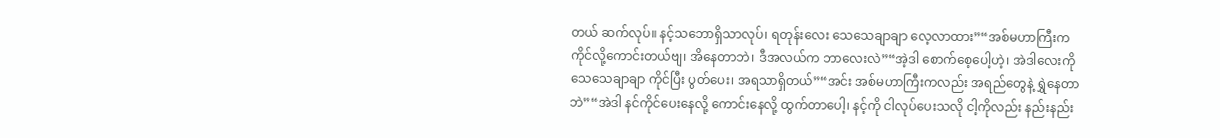တယ် ဆက်လုပ်။ နင့်သဘောရှိသာလုပ်၊ ရတုန်းလေး သေသေချာချာ လေ့လာထား”“အစ်မဟာကြီးက ကိုင်လို့ကောင်းတယ်ဗျ၊ အိနေတာဘဲ၊ ဒီအလယ်က ဘာလေးလဲ”“အဲ့ဒါ စောက်စေ့ပေါ့ဟဲ့၊ အဲဒါလေးကို သေသေချာချာ ကိုင်ပြီး ပွတ်ပေး၊ အရသာရှိတယ်”“အင်း အစ်မဟာကြီးကလည်း အရည်တွေနဲ့ ရွှဲနေတာဘဲ”“အဲဒါ နင်ကိုင်ပေးနေလို့ ကောင်းနေလို့ ထွက်တာပေါ့၊ နင့်ကို ငါလုပ်ပေးသလို ငါ့ကိုလည်း နည်းနည်း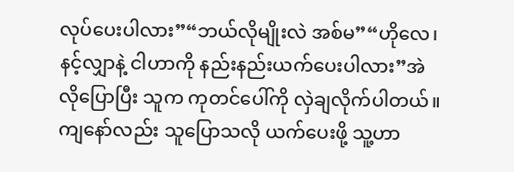လုပ်ပေးပါလား”“ဘယ်လိုမျိုးလဲ အစ်မ”“ဟိုလေ၊ နင့်လျှာနဲ့ ငါဟာကို နည်းနည်းယက်ပေးပါလား”အဲလိုပြောပြီး သူက ကုတင်ပေါ်ကို လှဲချလိုက်ပါတယ်။ ကျနော်လည်း သူပြောသလို ယက်ပေးဖို့ သူ့ဟာ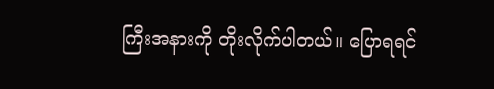ကြီးအနားကို တိုးလိုက်ပါတယ်။ ပြောရရင်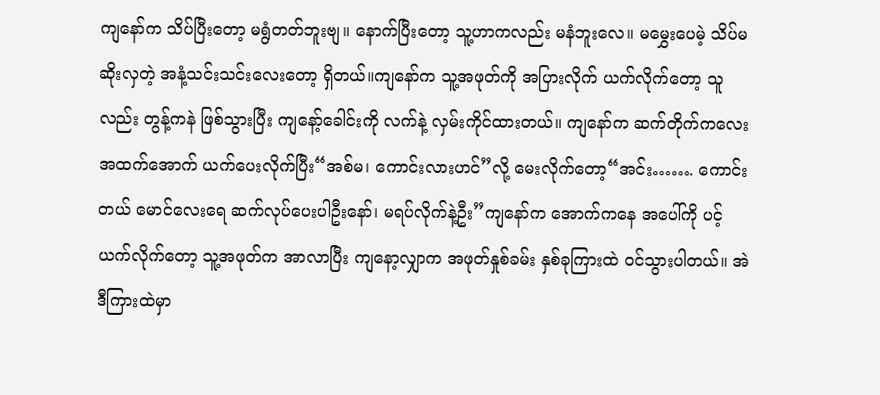ကျနော်က သိပ်ပြီးတော့ မရွံတတ်ဘူးဗျ။ နောက်ပြီးတော့ သူ့ဟာကလည်း မနံဘူးလေ။ မမွှေးပေမဲ့ သိပ်မဆိုးလှတဲ့ အနံ့သင်းသင်းလေးတော့ ရှိတယ်။ကျနော်က သူ့အဖုတ်ကို အပြားလိုက် ယက်လိုက်တော့ သူလည်း တွန့်ကနဲ ဖြစ်သွားပြီး ကျနော့်ခေါင်းကို လက်နဲ့ လှမ်းကိုင်ထားတယ်။ ကျနော်က ဆက်တိုက်ကလေး အထက်အောက် ယက်ပေးလိုက်ပြီး“အစ်မ၊ ကောင်းလားဟင်”လို့ မေးလိုက်တော့“အင်း……. ကောင်းတယ် မောင်လေးရေ ဆက်လုပ်ပေးပါဦးနော်၊ မရပ်လိုက်နဲ့ဦး”ကျနော်က အောက်ကနေ အပေါ်ကို ပင့်ယက်လိုက်တော့ သူ့အဖုတ်က အာလာပြီး ကျနော့လျှာက အဖုတ်နှုစ်ခမ်း နှစ်ခုကြားထဲ ၀င်သွားပါတယ်။ အဲဒီကြားထဲမှာ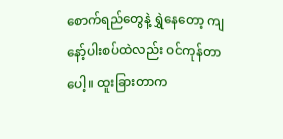စောက်ရည်တွေနဲ့ ရွှဲနေတော့ ကျနော့်ပါးစပ်ထဲလည်း ဝင်ကုန်တာပေါ့။ ထူးခြားတာက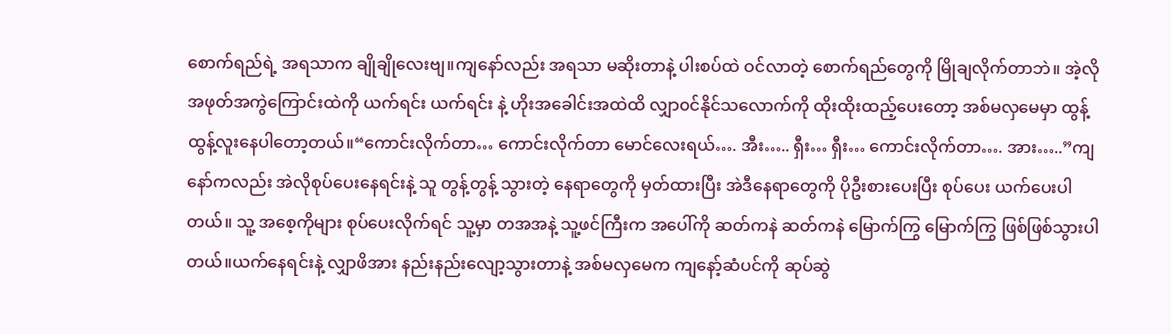စောက်ရည်ရဲ့ အရသာက ချိုချိုလေးဗျ။ကျနော်လည်း အရသာ မဆိုးတာနဲ့ ပါးစပ်ထဲ ဝင်လာတဲ့ စောက်ရည်တွေကို မြိုချလိုက်တာဘဲ။ အဲ့လို အဖုတ်အကွဲကြောင်းထဲကို ယက်ရင်း ယက်ရင်း နဲ့ ဟိုးအခေါင်းအထဲထိ လျှာ၀င်နိုင်သလောက်ကို ထိုးထိုးထည့်ပေးတော့ အစ်မလှမေမှာ ထွန့်ထွန့်လူးနေပါတော့တယ်။“ကောင်းလိုက်တာ… ကောင်းလိုက်တာ မောင်လေးရယ်…. အီး….. ရှီး… ရှီး… ကောင်းလိုက်တာ…. အား…..”ကျနော်ကလည်း အဲလိုစုပ်ပေးနေရင်းနဲ့ သူ တွန့်တွန့် သွားတဲ့ နေရာတွေကို မှတ်ထားပြီး အဲဒီနေရာတွေကို ပိုဦးစားပေးပြီး စုပ်ပေး ယက်ပေးပါတယ်။ သူ့ အစေ့ကိုများ စုပ်ပေးလိုက်ရင် သူ့မှာ တအအနဲ့ သူ့ဖင်ကြီးက အပေါ်ကို ဆတ်ကနဲ ဆတ်ကနဲ မြောက်ကြွ မြောက်ကြွ ဖြစ်ဖြစ်သွားပါတယ်။ယက်နေရင်းနဲ့ လျှာဖိအား နည်းနည်းလျော့သွားတာနဲ့ အစ်မလှမေက ကျနော့်ဆံပင်ကို ဆုပ်ဆွဲ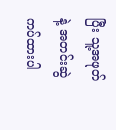ပြီး သူ့အဖုတ်နဲ့ အတင်းဆွဲကပ်ထားပါ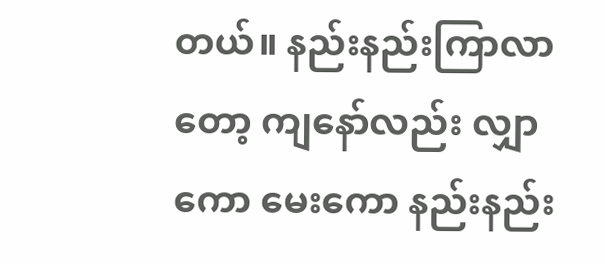တယ်။ နည်းနည်းကြာလာတော့ ကျနော်လည်း လျှာကော မေးကော နည်းနည်း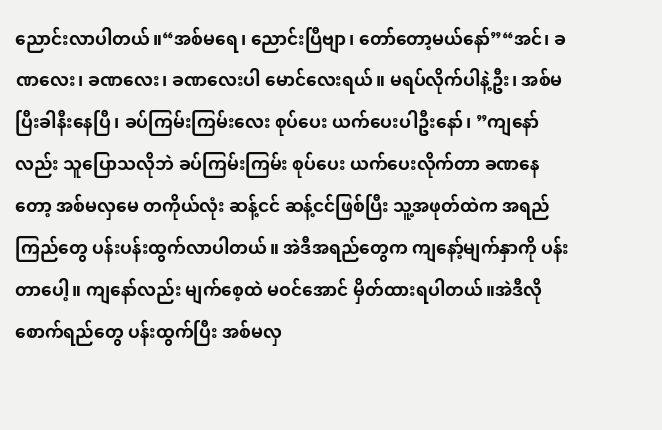ညောင်းလာပါတယ်။“အစ်မရေ၊ ညောင်းပြီဗျာ၊ တော်တော့မယ်နော်”“အင်၊ ခဏလေး၊ ခဏလေး၊ ခဏလေးပါ မောင်လေးရယ်။ မရပ်လိုက်ပါနဲ့ဦး၊ အစ်မပြီးခါနီးနေပြီ၊ ခပ်ကြမ်းကြမ်းလေး စုပ်ပေး ယက်ပေးပါဦးနော်၊ ”ကျနော်လည်း သူပြောသလိုဘဲ ခပ်ကြမ်းကြမ်း စုပ်ပေး ယက်ပေးလိုက်တာ ခဏနေတော့ အစ်မလှမေ တကိုယ်လုံး ဆန့်ငင် ဆန့်ငင်ဖြစ်ပြီး သူ့အဖုတ်ထဲက အရည်ကြည်တွေ ပန်းပန်းထွက်လာပါတယ်။ အဲဒီအရည်တွေက ကျနော့်မျက်နှာကို ပန်းတာပေါ့။ ကျနော်လည်း မျက်စေ့ထဲ မဝင်အောင် မှိတ်ထားရပါတယ်။အဲဒီလို စောက်ရည်တွေ ပန်းထွက်ပြီး အစ်မလှ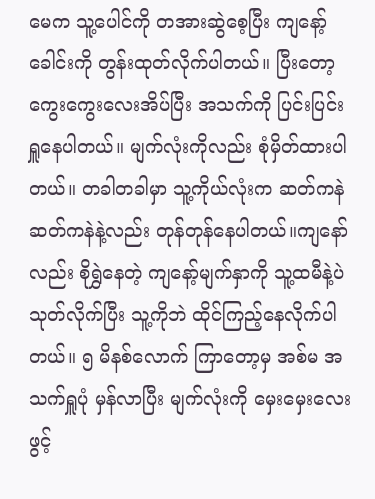မေက သူ့ပေါင်ကို တအားဆွဲစေ့ပြီး ကျနော့်ခေါင်းကို တွန်းထုတ်လိုက်ပါတယ်။ ပြီးတော့ ကွေးကွေးလေးအိပ်ပြီး အသက်ကို ပြင်းပြင်းရှူနေပါတယ်။ မျက်လုံးကိုလည်း စုံမှိတ်ထားပါတယ်။ တခါတခါမှာ သူ့ကိုယ်လုံးက ဆတ်ကနဲ ဆတ်ကနဲနဲ့လည်း တုန်တုန်နေပါတယ်။ကျနော်လည်း စိုရွှဲနေတဲ့ ကျနော့်မျက်နှာကို သူ့ထမီနဲ့ပဲ သုတ်လိုက်ပြီး သူ့ကိုဘဲ ထိုင်ကြည့်နေလိုက်ပါတယ်။ ၅ မိနစ်လောက် ကြာတော့မှ အစ်မ အသက်ရှူပုံ မှန်လာပြီး မျက်လုံးကို မှေးမှေးလေး ဖွင့်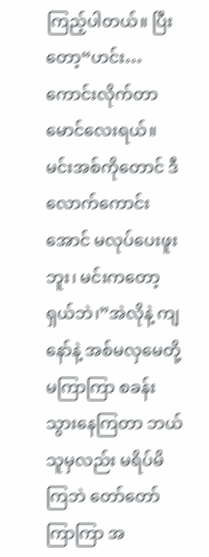ကြည့်ပါတယ်။ ပြီးတော့“ဟင်း… ကောင်းလိုက်တာ မောင်လေးရယ်။ မင်းအစ်ကိုတောင် ဒီလောက်ကောင်းအောင် မလုပ်ပေးဖူးဘူး၊ မင်းကတော့ ရှယ်ဘဲ၊”အဲလိုနဲ့ ကျနော်နဲ့ အစ်မလှမေတို့ မကြာကြာ စခန်းသွားနေကြတာ ဘယ်သူမှလည်း မရိပ်မိကြဘဲ တော်တော်ကြာကြာ အ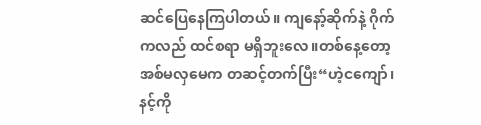ဆင်ပြေနေကြပါတယ်။ ကျနော့်ဆိုက်နဲ့ ဂိုက်ကလည် ထင်စရာ မရှိဘူးလေ။တစ်နေ့တော့ အစ်မလှမေက တဆင့်တက်ပြီး“ဟဲ့ငကျော်၊ နင့်ကို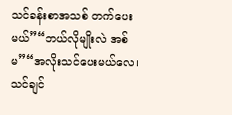သင်ခန်းစာအသစ် တက်ပေးမယ်”“ဘယ်လိုမျိုးလဲ အစ်မ”“အလိုးသင်ပေးမယ်လေ၊ သင်ချင်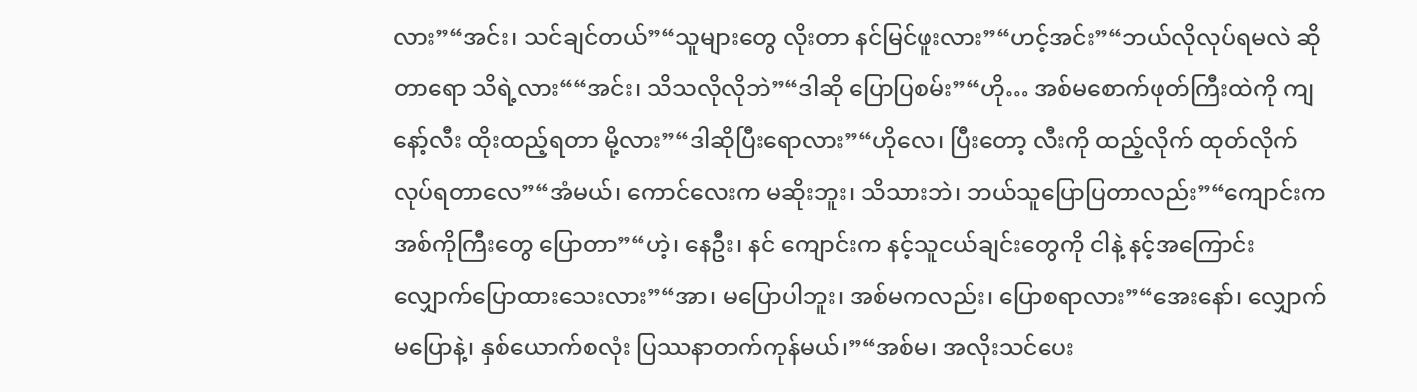လား”“အင်း၊ သင်ချင်တယ်”“သူများတွေ လိုးတာ နင်မြင်ဖူးလား”“ဟင့်အင်း”“ဘယ်လိုလုပ်ရမလဲ ဆိုတာရော သိရဲ့လား““အင်း၊ သိသလိုလိုဘဲ”“ဒါဆို ပြောပြစမ်း”“ဟို… အစ်မစောက်ဖုတ်ကြီးထဲကို ကျနော့်လီး ထိုးထည့်ရတာ မို့လား”“ဒါဆိုပြီးရောလား”“ဟိုလေ၊ ပြီးတော့ လီးကို ထည့်လိုက် ထုတ်လိုက် လုပ်ရတာလေ”“အံမယ်၊ ကောင်လေးက မဆိုးဘူး၊ သိသားဘဲ၊ ဘယ်သူပြောပြတာလည်း”“ကျောင်းက အစ်ကိုကြီးတွေ ပြောတာ”“ဟဲ့၊ နေဦး၊ နင် ကျောင်းက နင့်သူငယ်ချင်းတွေကို ငါနဲ့ နင့်အကြောင်း လျှောက်ပြောထားသေးလား”“အာ၊ မပြောပါဘူး၊ အစ်မကလည်း၊ ပြောစရာလား”“အေးနော်၊ လျှောက်မပြောနဲ့၊ နှစ်ယောက်စလုံး ပြဿနာတက်ကုန်မယ်၊”“အစ်မ၊ အလိုးသင်ပေး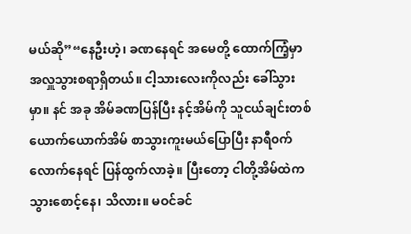မယ်ဆို”“နေဦးဟဲ့၊ ခဏနေရင် အမေတို့ ထောက်ကြံ့မှာ အလှူသွားစရာရှိတယ်။ ငါ့သားလေးကိုလည်း ခေါ်သွားမှာ။ နင် အခု အိမ်ခဏပြန်ပြီး နင့်အိမ်ကို သူငယ်ချင်းတစ်ယောက်ယောက်အိမ် စာသွားကူးမယ်ပြောပြီး နာရီ၀က်လောက်နေရင် ပြန်ထွက်လာခဲ့။ ပြီးတော့ ငါတို့အိမ်ထဲက သွားစောင့်နေ၊ သိလား။ မဝင်ခင်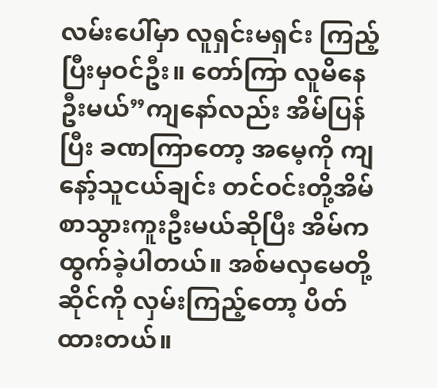လမ်းပေါ်မှာ လူရှင်းမရှင်း ကြည့်ပြီးမှဝင်ဦး။ တော်ကြာ လူမိနေဦးမယ်”ကျနော်လည်း အိမ်ပြန်ပြီး ခဏကြာတော့ အမေ့ကို ကျနော့်သူငယ်ချင်း တင်ဝင်းတို့အိမ် စာသွားကူးဦးမယ်ဆိုပြီး အိမ်က ထွက်ခဲ့ပါတယ်။ အစ်မလှမေတို့ ဆိုင်ကို လှမ်းကြည့်တော့ ပိတ်ထားတယ်။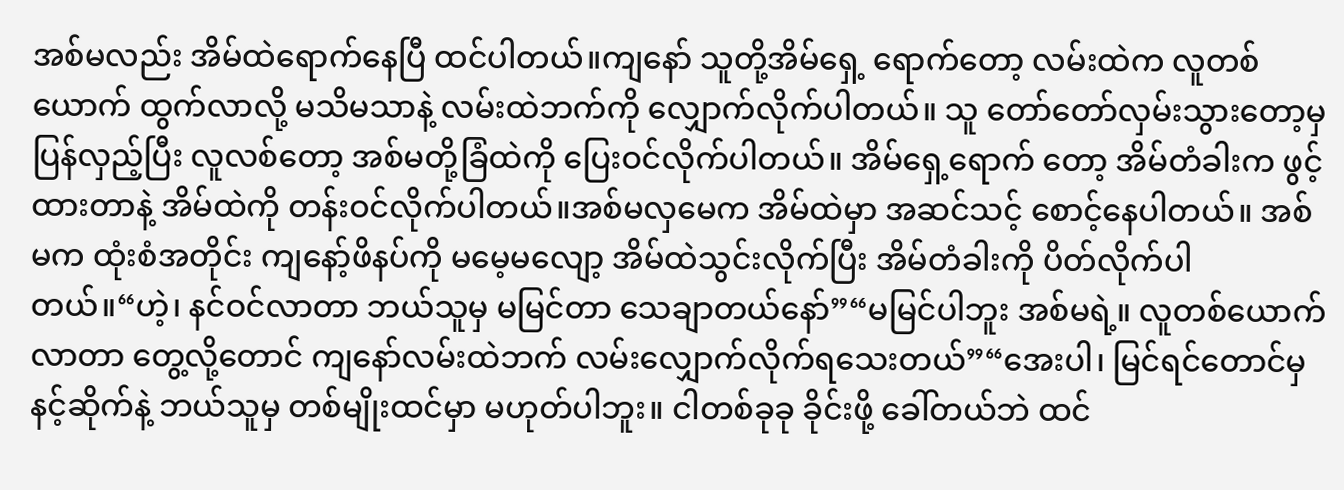အစ်မလည်း အိမ်ထဲရောက်နေပြီ ထင်ပါတယ်။ကျနော် သူတို့အိမ်ရှေ့ ရောက်တော့ လမ်းထဲက လူတစ်ယောက် ထွက်လာလို့ မသိမသာနဲ့ လမ်းထဲဘက်ကို လျှောက်လိုက်ပါတယ်။ သူ တော်တော်လှမ်းသွားတော့မှ ပြန်လှည့်ပြီး လူလစ်တော့ အစ်မတို့ခြံထဲကို ပြေးဝင်လိုက်ပါတယ်။ အိမ်ရှေ့ရောက် တော့ အိမ်တံခါးက ဖွင့်ထားတာနဲ့ အိမ်ထဲကို တန်းဝင်လိုက်ပါတယ်။အစ်မလှမေက အိမ်ထဲမှာ အဆင်သင့် စောင့်နေပါတယ်။ အစ်မက ထုံးစံအတိုင်း ကျနော့်ဖိနပ်ကို မမေ့မလျော့ အိမ်ထဲသွင်းလိုက်ပြီး အိမ်တံခါးကို ပိတ်လိုက်ပါတယ်။“ဟဲ့၊ နင်ဝင်လာတာ ဘယ်သူမှ မမြင်တာ သေချာတယ်နော်”“မမြင်ပါဘူး အစ်မရဲ့။ လူတစ်ယောက်လာတာ တွေ့လို့တောင် ကျနော်လမ်းထဲဘက် လမ်းလျှောက်လိုက်ရသေးတယ်”“အေးပါ၊ မြင်ရင်တောင်မှ နင့်ဆိုက်နဲ့ ဘယ်သူမှ တစ်မျိုးထင်မှာ မဟုတ်ပါဘူး။ ငါတစ်ခုခု ခိုင်းဖို့ ခေါ်တယ်ဘဲ ထင်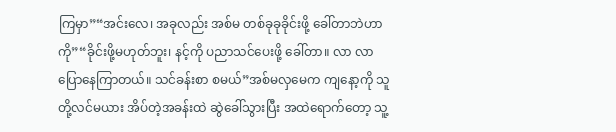ကြမှာ”“အင်းလေ၊ အခုလည်း အစ်မ တစ်ခုခုခိုင်းဖို့ ခေါ်တာဘဲဟာကို”“ခိုင်းဖို့မဟုတ်ဘူး၊ နင့်ကို ပညာသင်ပေးဖို့ ခေါ်တာ။ လာ လာ ပြောနေကြာတယ်။ သင်ခန်းစာ စမယ်”အစ်မလှမေက ကျနော့ကို သူတို့လင်မယား အိပ်တဲ့အခန်းထဲ ဆွဲခေါ်သွားပြီး အထဲရောက်တော့ သူ့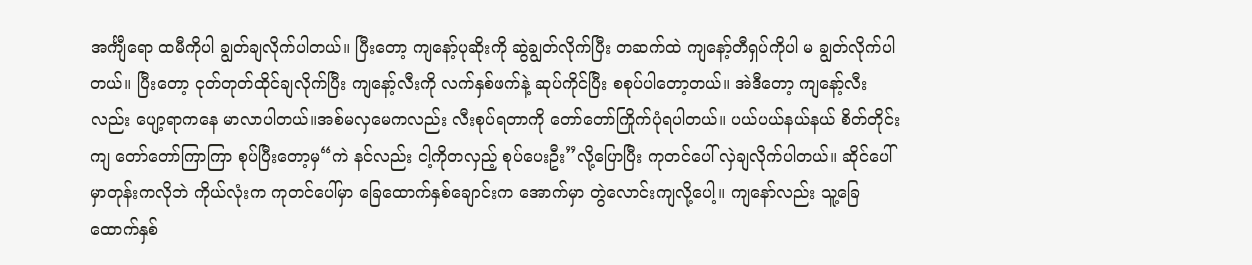အင်္ကျီရော ထမီကိုပါ ချွတ်ချလိုက်ပါတယ်။ ပြီးတော့ ကျနော့်ပုဆိုးကို ဆွဲချွတ်လိုက်ပြီး တဆက်ထဲ ကျနော့်တီရှပ်ကိုပါ မ ချွတ်လိုက်ပါတယ်။ ပြီးတော့ ငုတ်တုတ်ထိုင်ချလိုက်ပြီး ကျနော့်လီးကို လက်နှစ်ဖက်နဲ့ ဆုပ်ကိုင်ပြီး စစုပ်ပါတော့တယ်။ အဲဒီတော့ ကျနော့်လီးလည်း ပျော့ရာကနေ မာလာပါတယ်။အစ်မလှမေကလည်း လီးစုပ်ရတာကို တော်တော်ကြိုက်ပုံရပါတယ်။ ပယ်ပယ်နယ်နယ် စိတ်တိုင်းကျ တော်တော်ကြာကြာ စုပ်ပြီးတော့မှ“ကဲ နင်လည်း ငါ့ကိုတလှည့် စုပ်ပေးဦး”လို့ပြောပြီး ကုတင်ပေါ် လှဲချလိုက်ပါတယ်။ ဆိုင်ပေါ်မှာတုန်းကလိုဘဲ ကိုယ်လုံးက ကုတင်ပေါ်မှာ ခြေထောက်နှစ်ချောင်းက အောက်မှာ တွဲလောင်းကျလို့ပေါ့။ ကျနော်လည်း သူ့ခြေထောက်နှစ်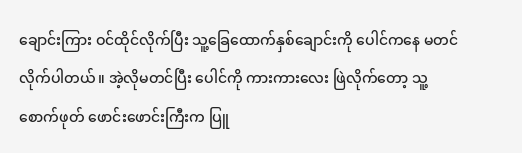ချောင်းကြား ဝင်ထိုင်လိုက်ပြီး သူ့ခြေထောက်နှစ်ချောင်းကို ပေါင်ကနေ မတင်လိုက်ပါတယ်။ အဲ့လိုမတင်ပြီး ပေါင်ကို ကားကားလေး ဖြဲလိုက်တော့ သူ့စောက်ဖုတ် ဖောင်းဖောင်းကြီးက ပြူ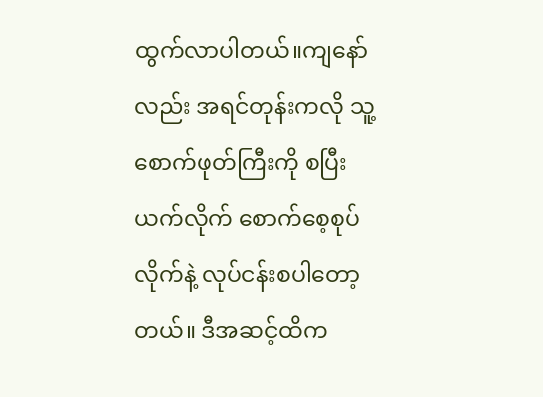ထွက်လာပါတယ်။ကျနော်လည်း အရင်တုန်းကလို သူ့စောက်ဖုတ်ကြီးကို စပြီးယက်လိုက် စောက်စေ့စုပ်လိုက်နဲ့ လုပ်ငန်းစပါတော့တယ်။ ဒီအဆင့်ထိက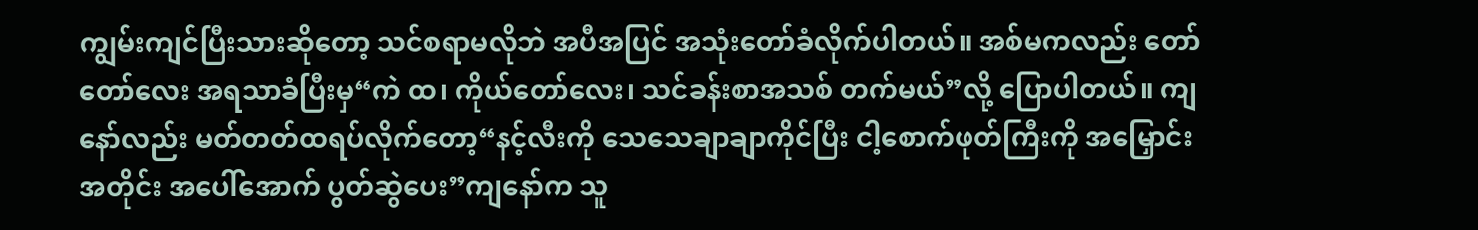ကျွမ်းကျင်ပြီးသားဆိုတော့ သင်စရာမလိုဘဲ အပီအပြင် အသုံးတော်ခံလိုက်ပါတယ်။ အစ်မကလည်း တော်တော်လေး အရသာခံပြီးမှ“ကဲ ထ၊ ကိုယ်တော်လေး၊ သင်ခန်းစာအသစ် တက်မယ်”လို့ ပြောပါတယ်။ ကျနော်လည်း မတ်တတ်ထရပ်လိုက်တော့“နင့်လီးကို သေသေချာချာကိုင်ပြီး ငါ့စောက်ဖုတ်ကြီးကို အမြှောင်းအတိုင်း အပေါ်အောက် ပွတ်ဆွဲပေး”ကျနော်က သူ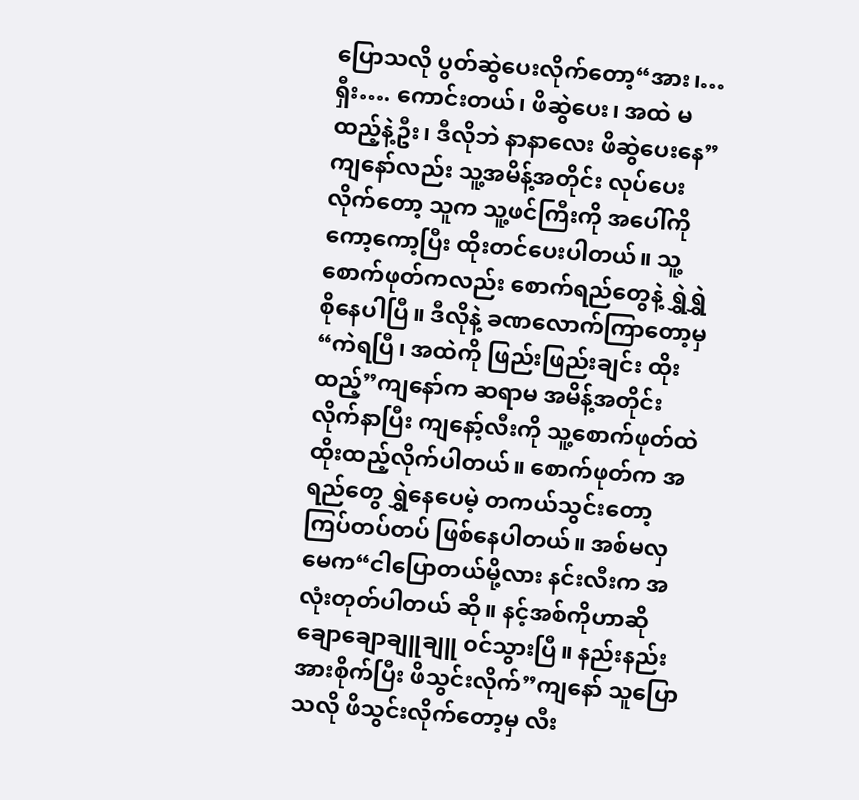ပြောသလို ပွတ်ဆွဲပေးလိုက်တော့“အား၊…ရှီး…. ကောင်းတယ်၊ ဖိဆွဲပေး၊ အထဲ မထည့်နဲ့ဦး၊ ဒီလိုဘဲ နာနာလေး ဖိဆွဲပေးနေ”ကျနော်လည်း သူ့အမိန့်အတိုင်း လုပ်ပေးလိုက်တော့ သူက သူ့ဖင်ကြီးကို အပေါ်ကို ကော့ကော့ပြီး ထိုးတင်ပေးပါတယ်။ သူ့စောက်ဖုတ်ကလည်း စောက်ရည်တွေနဲ့ ရွှဲရွှဲစိုနေပါပြီ။ ဒီလိုနဲ့ ခဏလောက်ကြာတော့မှ“ကဲရပြီ၊ အထဲကို ဖြည်းဖြည်းချင်း ထိုးထည့်”ကျနော်က ဆရာမ အမိန့်အတိုင်း လိုက်နာပြီး ကျနော့်လီးကို သူ့စောက်ဖုတ်ထဲ ထိုးထည့်လိုက်ပါတယ်။ စောက်ဖုတ်က အရည်တွေ ရွှဲနေပေမဲ့ တကယ်သွင်းတော့ ကြပ်တပ်တပ် ဖြစ်နေပါတယ်။ အစ်မလှမေက“ငါပြောတယ်မို့လား နင်းလီးက အလုံးတုတ်ပါတယ် ဆို။ နင့်အစ်ကိုဟာဆို ချောချောချူချူ ၀င်သွားပြီ။ နည်းနည်း အားစိုက်ပြီး ဖိသွင်းလိုက်”ကျနော် သူပြောသလို ဖိသွင်းလိုက်တော့မှ လီး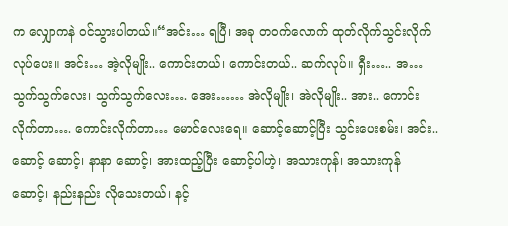က လျှောကနဲ ၀င်သွားပါတယ်။“အင်း… ရပြီ၊ အခု တဝက်လောက် ထုတ်လိုက်သွင်းလိုက် လုပ်ပေး။ အင်း… အဲ့လိုမျိုး.. ကောင်းတယ်၊ ကောင်းတယ်.. ဆက်လုပ်။ ရှီး….. အ… သွက်သွက်လေး၊ သွက်သွက်လေး…. အေး…… အဲလိုမျိုး၊ အဲလိုမျိုး.. အား.. ကောင်းလိုက်တာ…. ကောင်းလိုက်တာ… မောင်လေးရေ။ ဆောင့်ဆောင့်ပြီး သွင်းပေးစမ်း၊ အင်း.. ဆောင့် ဆောင့်၊ နာနာ ဆောင့်၊ အားထည့်ပြီး ဆောင့်ပါဟဲ့၊ အသားကုန်၊ အသားကုန် ဆောင့်၊ နည်းနည်း လိုသေးတယ်၊ နင့်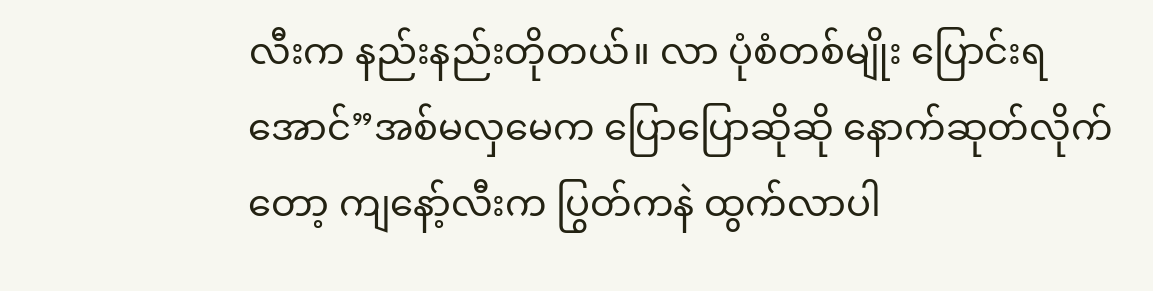လီးက နည်းနည်းတိုတယ်။ လာ ပုံစံတစ်မျိုး ပြောင်းရအောင်”အစ်မလှမေက ပြောပြောဆိုဆို နောက်ဆုတ်လိုက်တော့ ကျနော့်လီးက ပြွတ်ကနဲ ထွက်လာပါ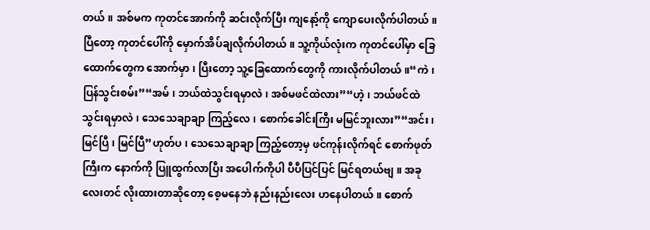တယ်။ အစ်မက ကုတင်အောက်ကို ဆင်းလိုက်ပြီး ကျနော့်ကို ကျောပေးလိုက်ပါတယ်။ ပြီတော့ ကုတင်ပေါ်ကို မှောက်အိပ်ချလိုက်ပါတယ်။ သူ့ကိုယ်လုံးက ကုတင်ပေါ်မှာ ခြေထောက်တွေက အောက်မှာ၊ ပြီးတော့ သူ့ခြေထောက်တွေကို ကားလိုက်ပါတယ်။“ကဲ၊ ပြန်သွင်းစမ်း”“အမ်၊ ဘယ်ထဲသွင်းရမှာလဲ၊ အစ်မဖင်ထဲလား”“ဟဲ့၊ ဘယ်ဖင်ထဲ သွင်းရမှာလဲ၊ သေသေချာချာ ကြည့်လေ၊ စောက်ခေါင်းကြီး မမြင်ဘူးလား”“အင်း၊ မြင်ပြီ၊ မြင်ပြီ”ဟုတ်ပ၊ သေသေချာချာ ကြည့်တော့မှ ဖင်ကုန်းလိုက်ရင် စောက်ဖုတ်ကြီးက နောက်ကို ပြူထွက်လာပြီး အပေါက်ကိုပါ ပီပီပြင်ပြင် မြင်ရတယ်ဗျ။ အခုလေးတင် လိုးထားတာဆိုတော့ စေ့မနေဘဲ နည်းနည်းလေး ဟနေပါတယ်။ စောက်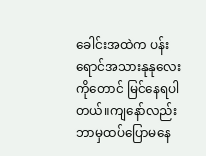ခေါင်းအထဲက ပန်းရောင်အသားနုနုလေးကိုတောင် မြင်နေရပါတယ်။ကျနော်လည်း ဘာမှထပ်ပြောမနေ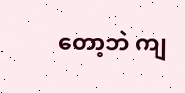တော့ဘဲ ကျ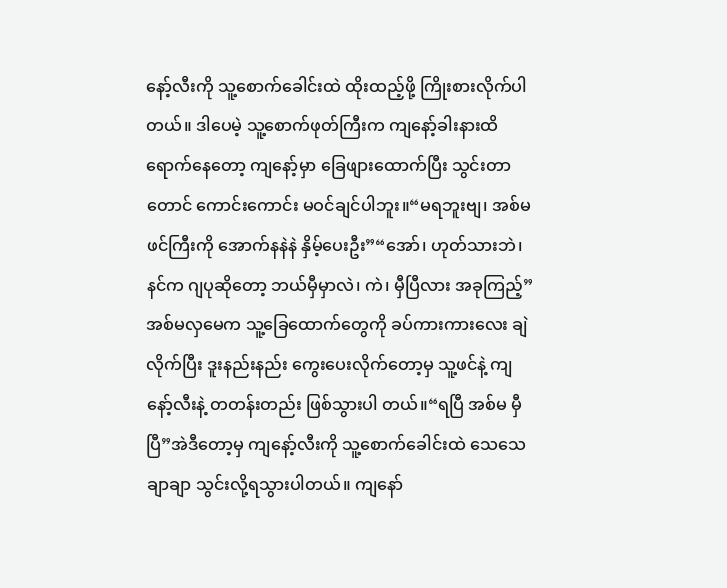နော့်လီးကို သူ့စောက်ခေါင်းထဲ ထိုးထည့်ဖို့ ကြိုးစားလိုက်ပါတယ်။ ဒါပေမဲ့ သူ့စောက်ဖုတ်ကြီးက ကျနော့်ခါးနားထိ ရောက်နေတော့ ကျနော့်မှာ ခြေဖျားထောက်ပြီး သွင်းတာတောင် ကောင်းကောင်း မဝင်ချင်ပါဘူး။“မရဘူးဗျ၊ အစ်မ ဖင်ကြီးကို အောက်နနဲနဲ နှိမ့်ပေးဦး”“အော်၊ ဟုတ်သားဘဲ၊ နင်က ဂျပုဆိုတော့ ဘယ်မှီမှာလဲ၊ ကဲ၊ မှီပြီလား အခုကြည့်”အစ်မလှမေက သူ့ခြေထောက်တွေကို ခပ်ကားကားလေး ချဲလိုက်ပြီး ဒူးနည်းနည်း ကွေးပေးလိုက်တော့မှ သူ့ဖင်နဲ့ ကျနော့်လီးနဲ့ တတန်းတည်း ဖြစ်သွားပါ တယ်။“ရပြီ အစ်မ မှီပြီ”အဲဒီတော့မှ ကျနော့်လီးကို သူ့စောက်ခေါင်းထဲ သေသေချာချာ သွင်းလို့ရသွားပါတယ်။ ကျနော်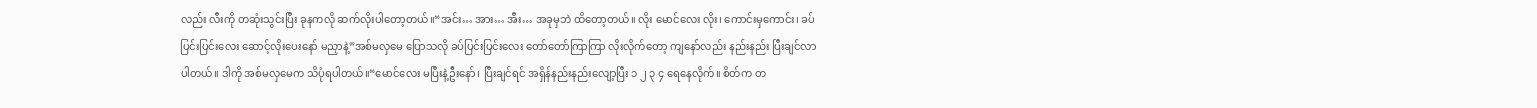လည်း လီးကို တဆုံးသွင်းပြီး ခုနကလို ဆက်လိုးပါတော့တယ်။“အင်း… အား… အီး… အခုမှဘဲ ထိတော့တယ်။ လိုး မောင်လေး လိုး၊ ကောင်းမှကောင်း၊ ခပ်ပြင်းပြင်းလေး ဆောင့်လိုးပေးနော် မညှာနဲ့”အစ်မလှမေ ပြောသလို ခပ်ပြင်းပြင်းလေး တော်တော်ကြာကြာ လိုးလိုက်တော့ ကျနော်လည်း နည်းနည်း ပြီးချင်လာပါတယ်။ ဒါကို အစ်မလှမေက သိပုံရပါတယ်။“မောင်လေး မပြီးနဲ့ဦးနော်၊ ပြီးချင်ရင် အရှိန်နည်းနည်းလျော့ပြီး ၁ ၂ ၃ ၄ ရေနေလိုက်။ စိတ်က တ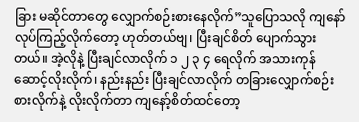ခြား မဆိုင်တာတွေ လျှောက်စဉ်းစားနေလိုက်”သူပြောသလို ကျနော် လုပ်ကြည့်လိုက်တော့ ဟုတ်တယ်ဗျ၊ ပြီးချင်စိတ် ပျောက်သွားတယ်။ အဲ့လိုနဲ့ ပြီးချင်လာလိုက် ၁ ၂ ၃ ၄ ရေလိုက် အသားကုန် ဆောင့်လိုးလိုက်၊ နည်းနည်း ပြီးချင်လာလိုက် တခြားလျှောက်စဉ်းစားလိုက်နဲ့ လိုးလိုက်တာ ကျနော့်စိတ်ထင်တော့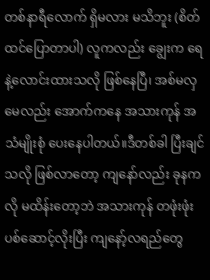တစ်နာရီလောက် ရှိမလား မသိဘူး (စိတ်ထင်ပြောတာပါ) လူကလည်း ချွေးက ရေနဲ့လောင်းထားသလို ဖြစ်နေပြီ၊ အစ်မလှမေလည်း အောက်ကနေ အသားကုန် အသံမျိုးစုံ ပေးနေပါတယ်။ဒီတစ်ခါ ပြီးချင်သလို ဖြစ်လာတော့ ကျနော်လည်း ခုနကလို မထိန်းတော့ဘဲ အသားကုန် တဖုံးဖုံး ပစ်ဆောင့်လိုးပြီး ကျနော့်လရည်တွေ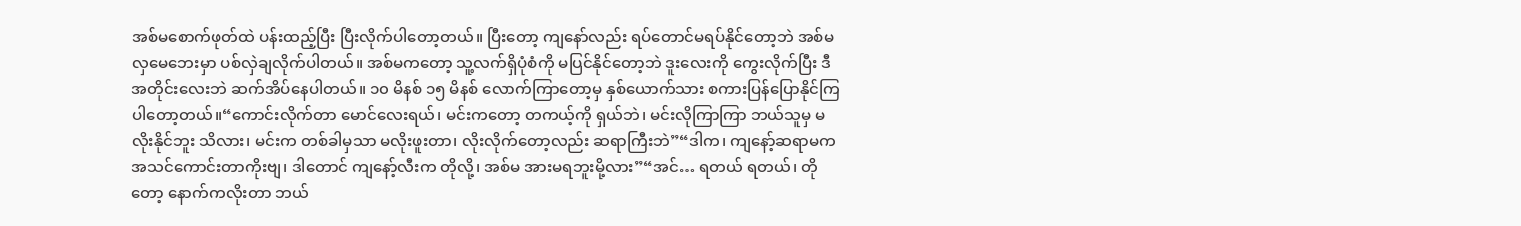အစ်မစောက်ဖုတ်ထဲ ပန်းထည့်ပြီး ပြီးလိုက်ပါတော့တယ်။ ပြီးတော့ ကျနော်လည်း ရပ်တောင်မရပ်နိုင်တော့ဘဲ အစ်မလှမေဘေးမှာ ပစ်လှဲချလိုက်ပါတယ်။ အစ်မကတော့ သူ့လက်ရှိပုံစံကို မပြင်နိုင်တော့ဘဲ ဒူးလေးကို ကွေးလိုက်ပြီး ဒီအတိုင်းလေးဘဲ ဆက်အိပ်နေပါတယ်။ ၁၀ မိနစ် ၁၅ မိနစ် လောက်ကြာတော့မှ နှစ်ယောက်သား စကားပြန်ပြောနိုင်ကြပါတော့တယ်။“ကောင်းလိုက်တာ မောင်လေးရယ်၊ မင်းကတော့ တကယ့်ကို ရှယ်ဘဲ၊ မင်းလိုကြာကြာ ဘယ်သူမှ မလိုးနိုင်ဘူး သိလား၊ မင်းက တစ်ခါမှသာ မလိုးဖူးတာ၊ လိုးလိုက်တော့လည်း ဆရာကြီးဘဲ”“ဒါက၊ ကျနော့်ဆရာမက အသင်ကောင်းတာကိုးဗျ၊ ဒါတောင် ကျနော့်လီးက တိုလို့၊ အစ်မ အားမရဘူးမို့လား”“အင်… ရတယ် ရတယ်၊ တိုတော့ နောက်ကလိုးတာ ဘယ်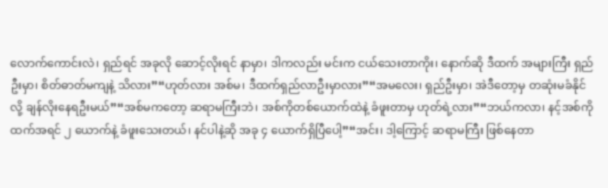လောက်ကောင်းလဲ၊ ရှည်ရင် အခုလို ဆောင့်လိုးရင် နာမှာ၊ ဒါကလည်း မင်းက ငယ်သေးတာကိုး၊ နောက်ဆို ဒီထက် အများကြီး ရှည်ဦးမှာ၊ စိတ်ဓာတ်မကျနဲ့ သိလား”“ဟုတ်လား အစ်မ၊ ဒီထက်ရှည်လာဦးမှာလား”“အမလေး၊ ရှည်ဦးမှာ၊ အဲဒီတော့မှ တဆုံးမခံနိုင်လို့ ချန်လိုးနေရဦးမယ်”“အစ်မကတော့ ဆရာမကြီးဘဲ၊ အစ်ကိုတစ်ယောက်ထဲနဲ့ ခံဖူးတာမှ ဟုတ်ရဲ့လား”“ဘယ်ကလာ၊ နင့်အစ်ကိုထက်အရင် ၂ ယောက်နဲ့ ခံဖူးသေးတယ်၊ နင်ပါနဲ့ဆို အခု ၄ ယောက်ရှိပြီပေါ့”“အင်း၊ ဒါ့ကြောင့် ဆရာမကြီး ဖြစ်နေတာ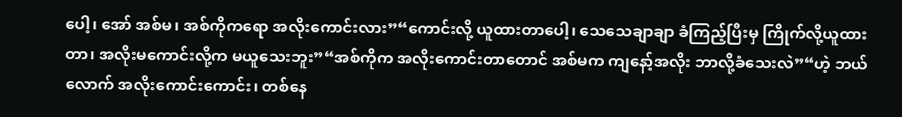ပေါ့၊ အော် အစ်မ၊ အစ်ကိုကရော အလိုးကောင်းလား”“ကောင်းလို့ ယူထားတာပေါ့၊ သေသေချာချာ ခံကြည့်ပြီးမှ ကြိုက်လို့ယူထားတာ၊ အလိုးမကောင်းလို့က မယူသေးဘူး”“အစ်ကိုက အလိုးကောင်းတာတောင် အစ်မက ကျနော့်အလိုး ဘာလို့ခံသေးလဲ”“ဟဲ့ ဘယ်လောက် အလိုးကောင်းကောင်း၊ တစ်နေ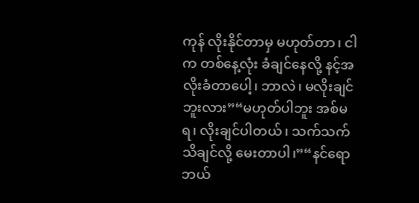ကုန် လိုးနိုင်တာမှ မဟုတ်တာ၊ ငါက တစ်နေ့လုံး ခံချင်နေလို့ နင့်အလိုးခံတာပေါ့၊ ဘာလဲ၊ မလိုးချင်ဘူးလား”“မဟုတ်ပါဘူး အစ်မရ၊ လိုးချင်ပါတယ်၊ သက်သက် သိချင်လို့ မေးတာပါ၊”“နင်ရော ဘယ်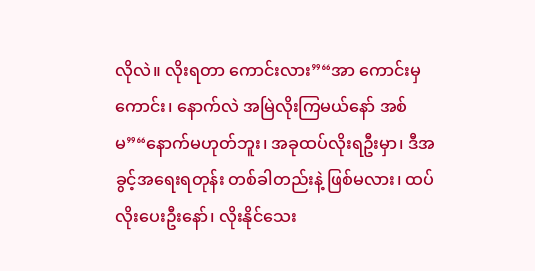လိုလဲ။ လိုးရတာ ကောင်းလား”“အာ ကောင်းမှကောင်း၊ နောက်လဲ အမြဲလိုးကြမယ်နော် အစ်မ”“နောက်မဟုတ်ဘူး၊ အခုထပ်လိုးရဦးမှာ၊ ဒီအခွင့်အရေးရတုန်း တစ်ခါတည်းနဲ့ ဖြစ်မလား၊ ထပ်လိုးပေးဦးနော်၊ လိုးနိုင်သေး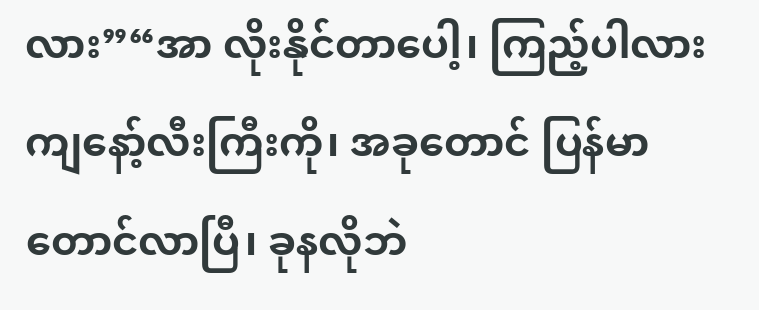လား”“အာ လိုးနိုင်တာပေါ့၊ ကြည့်ပါလား ကျနော့်လီးကြီးကို၊ အခုတောင် ပြန်မာတောင်လာပြီ၊ ခုနလိုဘဲ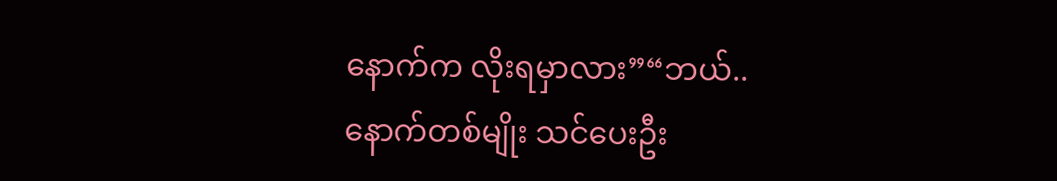နောက်က လိုးရမှာလား”“ဘယ်.. နောက်တစ်မျိုး သင်ပေးဦး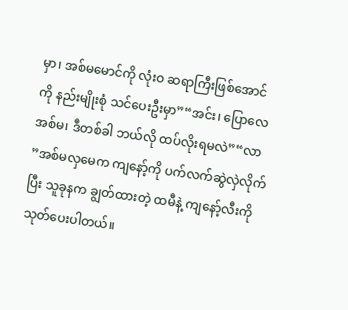မှာ၊ အစ်မမောင်ကို လုံးဝ ဆရာကြီးဖြစ်အောင်ကို နည်းမျိုးစုံ သင်ပေးဦးမှာ”“အင်း၊ ပြောလေ အစ်မ၊ ဒီတစ်ခါ ဘယ်လို ထပ်လိုးရမလဲ”“လာ ”အစ်မလှမေက ကျနော့်ကို ပက်လက်ဆွဲလှဲလိုက်ပြီး သူခုနက ချွတ်ထားတဲ့ ထမီနဲ့ ကျနော့်လီးကို သုတ်ပေးပါတယ်။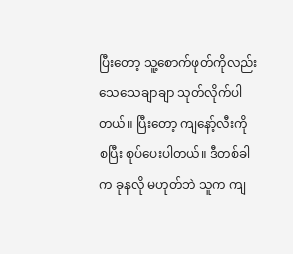ပြီးတော့ သူ့စောက်ဖုတ်ကိုလည်း သေသေချာချာ သုတ်လိုက်ပါတယ်။ ပြီးတော့ ကျနော့်လီးကို စပြီး စုပ်ပေးပါတယ်။ ဒီတစ်ခါက ခုနလို မဟုတ်ဘဲ သူက ကျ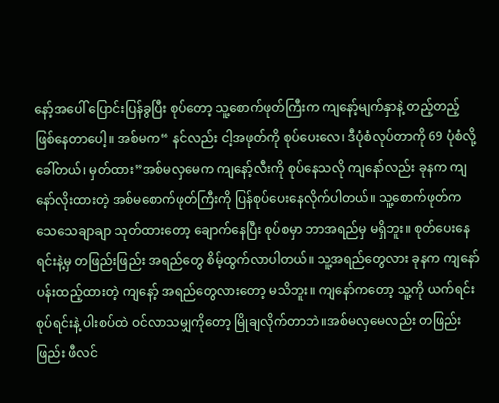နော့်အပေါ် ပြောင်းပြန်ခွပြီး စုပ်တော့ သူ့စောက်ဖုတ်ကြီးက ကျနော့်မျက်နှာနဲ့ တည့်တည့် ဖြစ်နေတာပေါ့။ အစ်မက“ နင်လည်း ငါ့အဖုတ်ကို စုပ်ပေးလေ၊ ဒီပုံစံလုပ်တာကို 69 ပုံစံလို့ ခေါ်တယ်၊ မှတ်ထား”အစ်မလှမေက ကျနော့်လီးကို စုပ်နေသလို ကျနော်လည်း ခုနက ကျနော်လိုးထားတဲ့ အစ်မစောက်ဖုတ်ကြီးကို ပြန်စုပ်ပေးနေလိုက်ပါတယ်။ သူ့စောက်ဖုတ်က သေသေချာချာ သုတ်ထားတော့ ချောက်နေပြီး စုပ်စမှာ ဘာအရည်မှ မရှိဘူး။ စုတ်ပေးနေရင်းနဲ့မှ တဖြည်းဖြည်း အရည်တွေ စိမ့်ထွက်လာပါတယ်။ သူ့အရည်တွေလား ခုနက ကျနော် ပန်းထည့်ထားတဲ့ ကျနော့် အရည်တွေလားတော့ မသိဘူး။ ကျနော်ကတော့ သူ့ကို ယက်ရင်းစုပ်ရင်းနဲ့ ပါးစပ်ထဲ ဝင်လာသမျှကိုတော့ မြိုချလိုက်တာဘဲ။အစ်မလှမေလည်း တဖြည်းဖြည်း ဖီလင်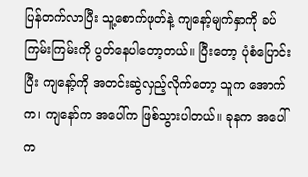ပြန်တက်လာပြီး သူ့စောက်ဖုတ်နဲ့ ကျနော့်မျက်နှာကို ခပ်ကြမ်းကြမ်းကို ပွတ်နေပါတော့တယ်။ ပြီးတော့ ပုံစံပြောင်းပြီး ကျနော့်ကို အတင်းဆွဲလှည့်လိုက်တော့ သူက အောက်က၊ ကျနော်က အပေါ်က ဖြစ်သွားပါတယ်။ ခုနက အပေါ်က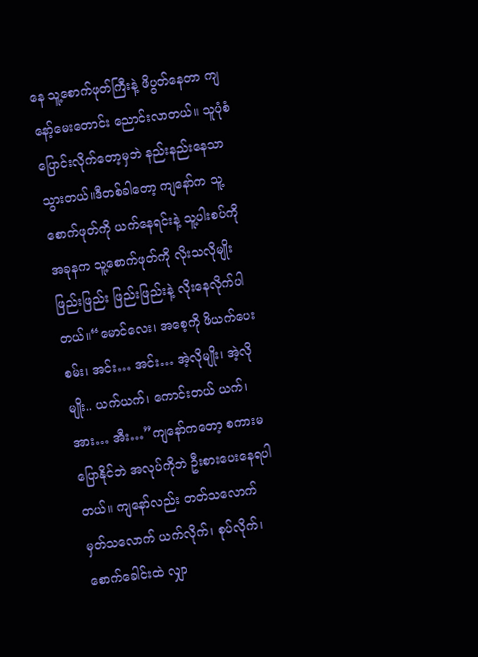နေ သူ့စောက်ဖုတ်ကြီးနဲ့ ဖိပွတ်နေတာ ကျနော့်မေးတောင်း ညောင်းလာတယ်။ သူပုံစံပြောင်းလိုက်တော့မှဘဲ နည်းနည်းနေသာသွားတယ်။ဒီတစ်ခါတော့ ကျနော်က သူ့စောက်ဖုတ်ကို ယက်နေရင်းနဲ့ သူ့ပါးစပ်ကို အခုနက သူ့စောက်ဖုတ်ကို လိုးသလိုမျိုး ဖြည်းဖြည်း ဖြည်းဖြည်းနဲ့ လိုးနေလိုက်ပါတယ်။“မောင်လေး၊ အစေ့ကို ဖိယက်ပေးစမ်း၊ အင်း… အင်း… အဲ့လိုမျိုး၊ အဲ့လိုမျိုး.. ယက်ယက်၊ ကောင်းတယ် ယက်၊ အား… အီး…”ကျနော်ကတော့ စကားမပြောနိုင်ဘဲ အလုပ်ကိုဘဲ ဦးစားပေးနေရပါတယ်။ ကျနော်လည်း တတ်သလောက် မှတ်သလောက် ယက်လိုက်၊ စုပ်လိုက်၊ စောက်ခေါင်းထဲ လျှာ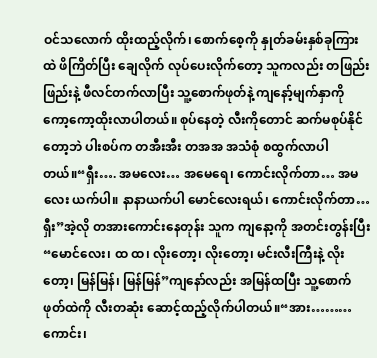ဝင်သလောက် ထိုးထည့်လိုက်၊ စောက်စေ့ကို နှုတ်ခမ်းနှစ်ခုကြားထဲ ဖိကြိတ်ပြီး ချေလိုက် လုပ်ပေးလိုက်တော့ သူကလည်း တဖြည်းဖြည်းနဲ့ ဖီလင်တက်လာပြီး သူ့စောက်ဖုတ်နဲ့ ကျနော့်မျက်နှာကို ကော့ကော့ထိုးလာပါတယ်။ စုပ်နေတဲ့ လီးကိုတောင် ဆက်မစုပ်နိုင်တော့ဘဲ ပါးစပ်က တအီးအီး တအအ အသံစုံ စထွက်လာပါ တယ်။“ရှီး…. အမလေး… အမေရေ၊ ကောင်းလိုက်တာ… အမလေး ယက်ပါ။ နာနာယက်ပါ မောင်လေးရယ်၊ ကောင်းလိုက်တာ… ရှီး”အဲ့လို တအားကောင်းနေတုန်း သူက ကျနော့ကို အတင်းတွန်းပြီး“မောင်လေး၊ ထ ထ၊ လိုးတော့၊ လိုးတော့၊ မင်းလီးကြီးနဲ့ လိုးတော့၊ မြန်မြန်၊ မြန်မြန်”ကျနော်လည်း အမြန်ထပြီး သူ့စောက်ဖုတ်ထဲကို လီးတဆုံး ဆောင့်ထည့်လိုက်ပါတယ်။“အား……… ကောင်း၊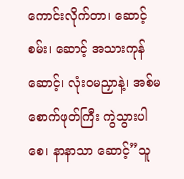ကောင်းလိုက်တာ၊ ဆောင့်စမ်း၊ ဆောင့် အသားကုန်ဆောင့်၊ လုံးဝမညှာနဲ့၊ အစ်မစောက်ဖုတ်ကြီး ကွဲသွားပါစေ၊ နာနာသာ ဆောင့်”သူ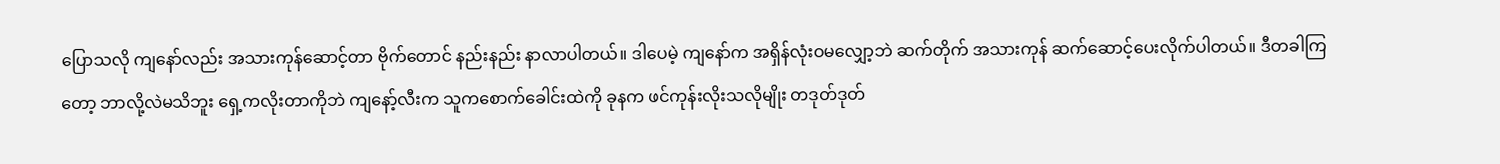ပြောသလို ကျနော်လည်း အသားကုန်ဆောင့်တာ ဗိုက်တောင် နည်းနည်း နာလာပါတယ်။ ဒါပေမဲ့ ကျနော်က အရှိန်လုံးဝမလျှော့ဘဲ ဆက်တိုက် အသားကုန် ဆက်ဆောင့်ပေးလိုက်ပါတယ်။ ဒီတခါကြတော့ ဘာလို့လဲမသိဘူး ရှေ့ကလိုးတာကိုဘဲ ကျနော့်လီးက သူကစောက်ခေါင်းထဲကို ခုနက ဖင်ကုန်းလိုးသလိုမျိုး တဒုတ်ဒုတ်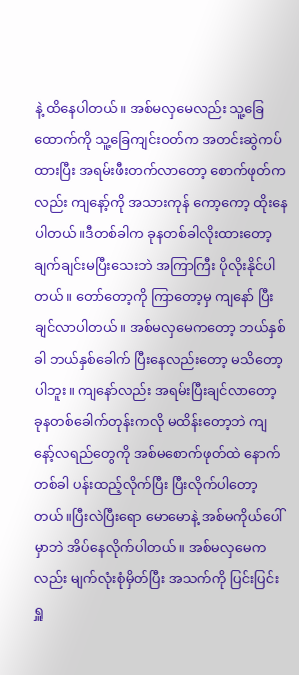နဲ့ ထိနေပါတယ်။ အစ်မလှမေလည်း သူ့ခြေထောက်ကို သူ့ခြေကျင်းဝတ်က အတင်းဆွဲကပ်ထားပြီး အရမ်းဖီးတက်လာတော့ စောက်ဖုတ်ကလည်း ကျနော့်ကို အသားကုန် ကော့ကော့ ထိုးနေပါတယ်။ဒီတစ်ခါက ခုနတစ်ခါလိုးထားတော့ ချက်ချင်းမပြီးသေးဘဲ အကြာကြီး ပိုလိုးနိုင်ပါတယ်။ တော်တော့ကို ကြာတော့မှ ကျနော် ပြီးချင်လာပါတယ်။ အစ်မလှမေကတော့ ဘယ်နှစ်ခါ ဘယ်နှစ်ခေါက် ပြီးနေလည်းတော့ မသိတော့ပါဘူး။ ကျနော်လည်း အရမ်းပြီးချင်လာတော့ ခုနတစ်ခေါက်တုန်းကလို မထိန်းတော့ဘဲ ကျနော့်လရည်တွေကို အစ်မစောက်ဖုတ်ထဲ နောက်တစ်ခါ ပန်းထည့်လိုက်ပြီး ပြီးလိုက်ပါတော့တယ်။ပြီးလဲပြီးရော မောမောနဲ့ အစ်မကိုယ်ပေါ်မှာဘဲ အိပ်နေလိုက်ပါတယ်။ အစ်မလှမေကလည်း မျက်လုံးစုံမှိတ်ပြီး အသက်ကို ပြင်းပြင်းရှူ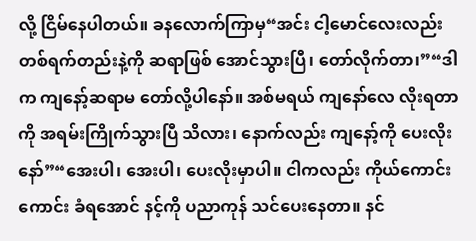လို့ ငြိမ်နေပါတယ်။ ခနလောက်ကြာမှ“အင်း ငါ့မောင်လေးလည်း တစ်ရက်တည်းနဲ့ကို ဆရာဖြစ် အောင်သွားပြီ၊ တော်လိုက်တာ၊”“ဒါက ကျနော့်ဆရာမ တော်လို့ပါနော်။ အစ်မရယ် ကျနော်လေ လိုးရတာကို အရမ်းကြိုက်သွားပြီ သိလား၊ နောက်လည်း ကျနော့်ကို ပေးလိုးနော်”“အေးပါ၊ အေးပါ၊ ပေးလိုးမှာပါ။ ငါကလည်း ကိုယ်ကောင်းကောင်း ခံရအောင် နင့်ကို ပညာကုန် သင်ပေးနေတာ။ နင်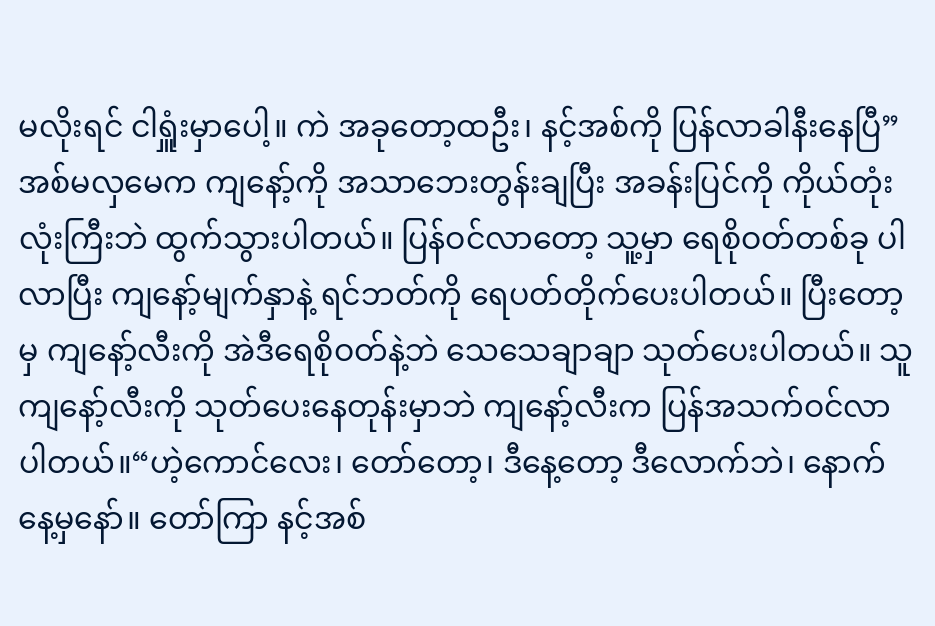မလိုးရင် ငါရှူံးမှာပေါ့။ ကဲ အခုတော့ထဦး၊ နင့်အစ်ကို ပြန်လာခါနီးနေပြီ”အစ်မလှမေက ကျနော့်ကို အသာဘေးတွန်းချပြီး အခန်းပြင်ကို ကိုယ်တုံးလုံးကြီးဘဲ ထွက်သွားပါတယ်။ ပြန်ဝင်လာတော့ သူ့မှာ ရေစိုဝတ်တစ်ခု ပါလာပြီး ကျနော့်မျက်နှာနဲ့ ရင်ဘတ်ကို ရေပတ်တိုက်ပေးပါတယ်။ ပြီးတော့မှ ကျနော့်လီးကို အဲဒီရေစိုဝတ်နဲ့ဘဲ သေသေချာချာ သုတ်ပေးပါတယ်။ သူကျနော့်လီးကို သုတ်ပေးနေတုန်းမှာဘဲ ကျနော့်လီးက ပြန်အသက်ဝင်လာပါတယ်။“ဟဲ့ကောင်လေး၊ တော်တော့၊ ဒီနေ့တော့ ဒီလောက်ဘဲ၊ နောက်နေ့မှနော်။ တော်ကြာ နင့်အစ်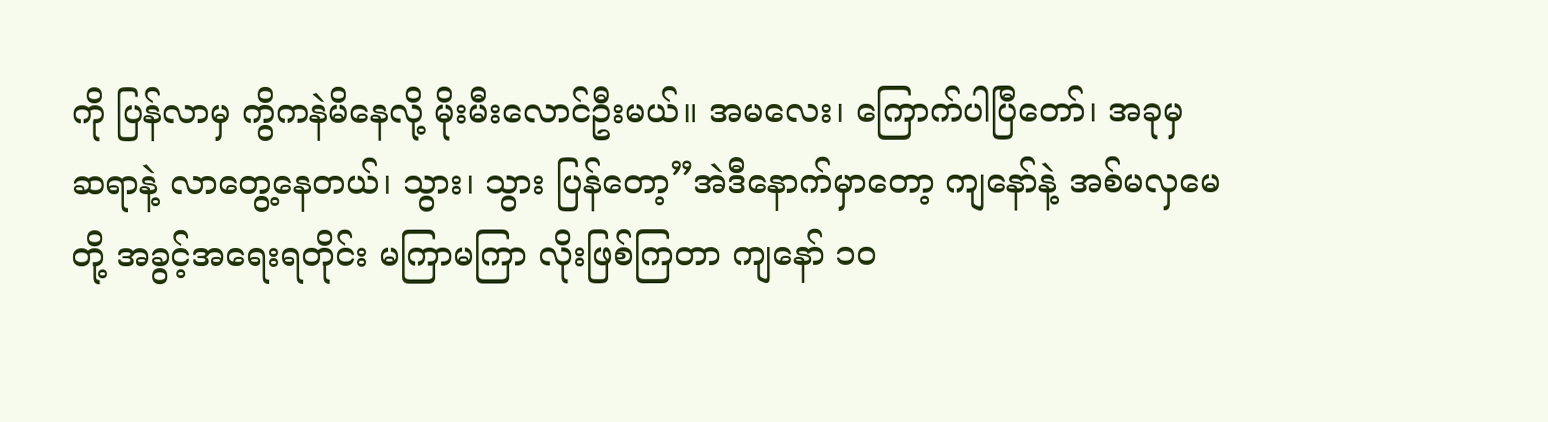ကို ပြန်လာမှ ကွိကနဲမိနေလို့ မိုးမီးလောင်ဦးမယ်။ အမလေး၊ ကြောက်ပါပြီတော်၊ အခုမှ ဆရာနဲ့ လာတွေ့နေတယ်၊ သွား၊ သွား ပြန်တော့”အဲဒီနောက်မှာတော့ ကျနော်နဲ့ အစ်မလှမေတို့ အခွင့်အရေးရတိုင်း မကြာမကြာ လိုးဖြစ်ကြတာ ကျနော် ၁၀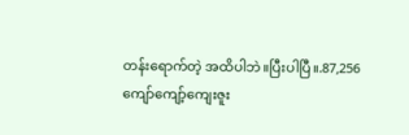တန်းရောက်တဲ့ အထိပါဘဲ။ပြီးပါပြီ။.87,256
ကျော်ကျော့်ကျေးဇူး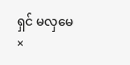ရှင် မလှမေ
×